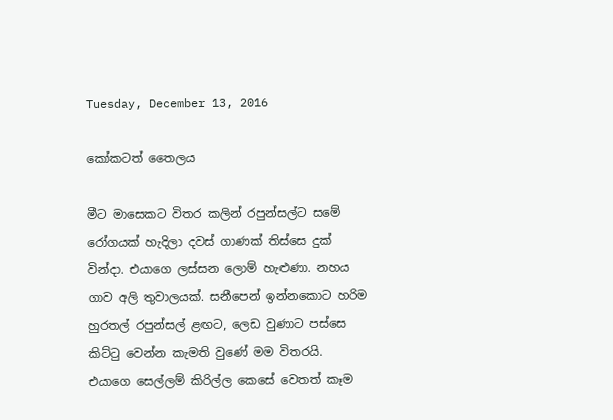Tuesday, December 13, 2016

කෝකටත් තෛලය

මීට මාසෙකට විතර කලින් රපුන්සල්ට සමේ රෝගයක් හැදිලා දවස් ගාණක් තිස්සෙ දුක් වින්දා. එයාගෙ ලස්සන ලොම් හැළුණා. නහය ගාව අලි තුවාලයක්. සනීපෙන් ඉන්නකොට හරිම හුරතල් රපුන්සල් ළඟට, ලෙඩ වුණාට පස්සෙ කිට්ටු වෙන්න කැමති වුණේ මම විතරයි. එයාගෙ සෙල්ලම් කිරිල්ල කෙසේ වෙතත් කෑම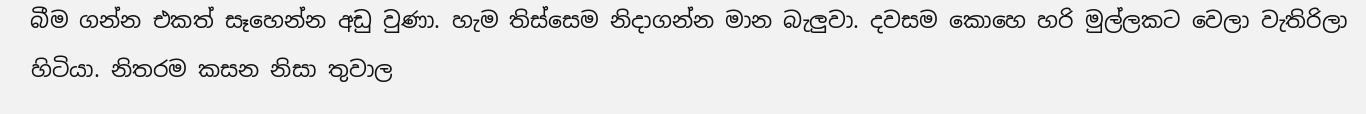බීම ගන්න එකත් සෑහෙන්න අඩු වුණා. හැම තිස්සෙම නිදාගන්න මාන බැලුවා. දවසම කොහෙ හරි මුල්ලකට වෙලා වැතිරිලා හිටියා. නිතරම කසන නිසා තුවාල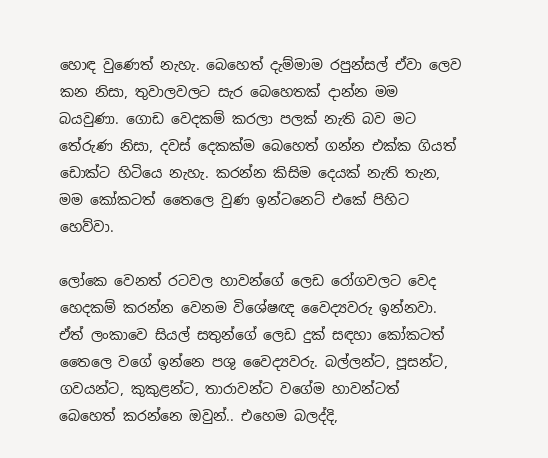හොඳ වුණෙත් නැහැ. බෙහෙත් දැම්මාම රපුන්සල් ඒවා ලෙව කන නිසා, තුවාලවලට සැර බෙහෙතක් දාන්න මම බයවුණා. ගොඩ වෙදකම් කරලා පලක් නැති බව මට තේරුණ නිසා, දවස් දෙකක්ම බෙහෙත් ගන්න එක්ක ගියත් ඩොක්ට හිටියෙ නැහැ. කරන්න කිසිම දෙයක් නැති තැන, මම කෝකටත් තෛලෙ වුණ ඉන්ටනෙට් එකේ පිහිට හෙව්වා.

ලෝකෙ වෙනත් රටවල හාවන්ගේ ලෙඩ රෝගවලට වෙද හෙදකම් කරන්න වෙනම විශේෂඥ වෛද්‍යවරු ඉන්නවා. ඒත් ලංකාවෙ සියල් සතුන්ගේ ලෙඩ දුක් සඳහා කෝකටත් තෛලෙ වගේ ඉන්නෙ පශු වෛද්‍යවරු. බල්ලන්ට, පූසන්ට, ගවයන්ට, කුකුළන්ට, තාරාවන්ට වගේම හාවන්ටත් බෙහෙත් කරන්නෙ ඔවුන්.. එහෙම බලද්දි,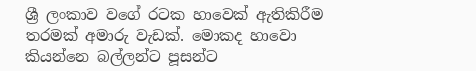ශ්‍රී ලංකාව වගේ රටක හාවෙක් ඇතිකිරීම තරමක් අමාරු වැඩක්. මොකද හාවො කියන්නෙ බල්ලන්ට පූසන්ට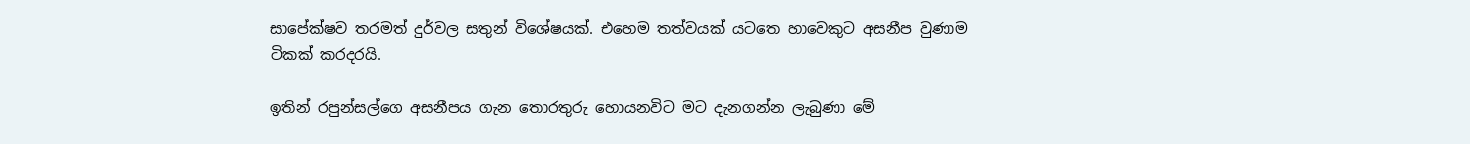සාපේක්ෂව තරමත් දුර්වල සතුන් විශේෂයක්. එහෙම තත්වයක් යටතෙ හාවෙකුට අසනීප වුණාම ටිකක් කරදරයි.

ඉතින් රපුන්සල්ගෙ අසනීපය ගැන තොරතුරු හොයනවිට මට දැනගන්න ලැබුණා මේ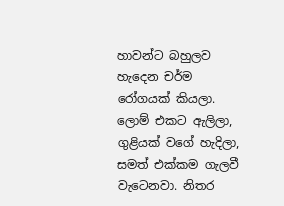හාවන්ට බහුලව හැදෙන චර්ම රෝගයක් කියලා. ලොම් එකට ඇලිලා, ගුළියක් වගේ හැදිලා, සමත් එක්කම ගැලවී වැටෙනවා. නිතර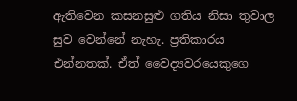ඇතිවෙන කසනසුළු ගතිය නිසා තුවාල සුව වෙන්නේ නැහැ. ප්‍රතිකාරය එන්නතක්. ඒත් වෛද්‍යවරයෙකුගෙ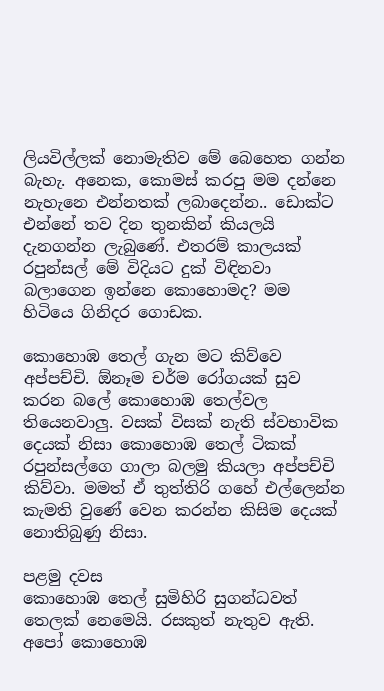ලියවිල්ලක් නොමැතිව මේ බෙහෙත ගන්න බැහැ. අනෙක, කොමස් කරපු මම දන්නෙ නැහැනෙ එන්නතක් ලබාදෙන්න.. ඩොක්ට එන්නේ තව දින තුනකින් කියලයි දැනගන්න ලැබුණේ. එතරම් කාලයක් රපුන්සල් මේ විදියට දුක් විඳිනවා බලාගෙන ඉන්නෙ කොහොමද? මම හිටියෙ ගිනිදර ගොඩක.

කොහොඹ තෙල් ගැන මට කිව්වෙ අප්පච්චි. ඕනෑම චර්ම රෝගයක් සුව කරන බලේ කොහොඹ තෙල්වල තියෙනවාලු. වසක් විසක් නැති ස්වභාවික දෙයක් නිසා කොහොඹ තෙල් ටිකක් රපුන්සල්ගෙ ගාලා බලමු කියලා අප්පච්චි කිව්වා. මමත් ඒ තුත්තිරි ගහේ එල්ලෙන්න කැමති වුණේ වෙන කරන්න කිසිම දෙයක් නොතිබුණු නිසා.

පළමු දවස
කොහොඹ තෙල් සුමිහිරි සුගන්ධවත් තෙලක් නෙමෙයි. රසකුත් නැතුව ඇති. අපෝ කොහොඹ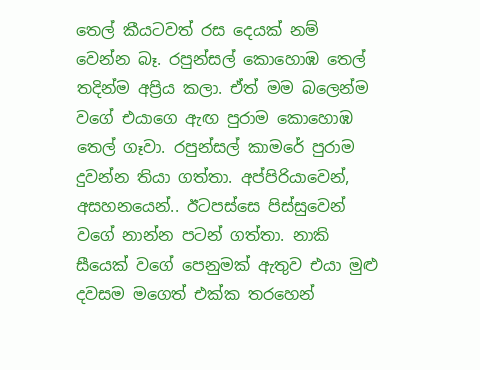තෙල් කීයටවත් රස දෙයක් නම් වෙන්න බෑ. රපුන්සල් කොහොඹ තෙල් තදින්ම අප්‍රිය කලා. ඒත් මම බලෙන්ම වගේ එයාගෙ ඇඟ පුරාම කොහොඹ තෙල් ගෑවා. රපුන්සල් කාමරේ පුරාම දුවන්න තියා ගත්තා. අප්පිරියාවෙන්, අසහනයෙන්.. ඊටපස්සෙ පිස්සුවෙන් වගේ නාන්න පටන් ගත්තා. නාකි සීයෙක් වගේ පෙනුමක් ඇතුව එයා මුළු දවසම මගෙත් එක්ක තරහෙන්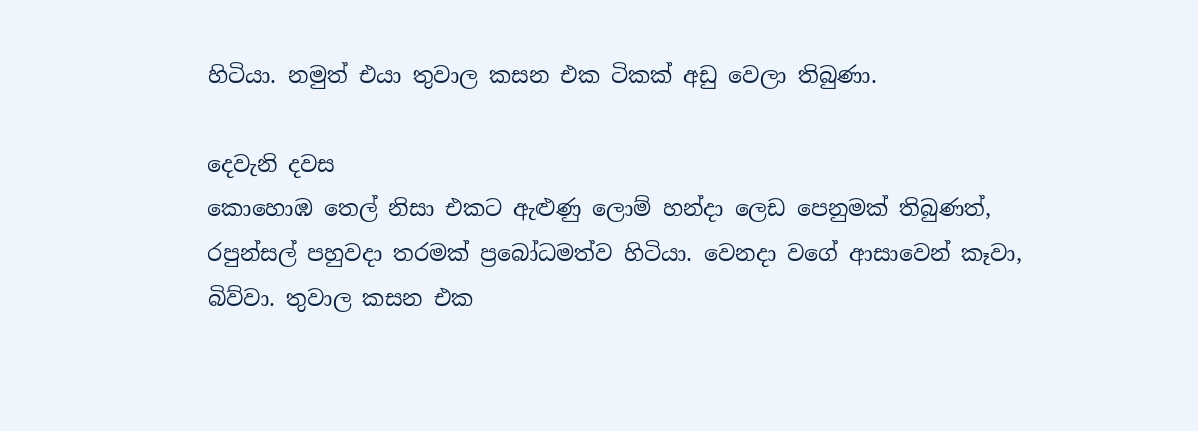හිටියා. නමුත් එයා තුවාල කසන එක ටිකක් අඩු වෙලා තිබුණා.

දෙවැනි දවස
කොහොඹ තෙල් නිසා එකට ඇළුණු ලොම් හන්දා ලෙඩ පෙනුමක් තිබුණත්, රපුන්සල් පහුවදා තරමක් ප්‍රබෝධමත්ව හිටියා. වෙනදා වගේ ආසාවෙන් කෑවා, බිව්වා. තුවාල කසන එක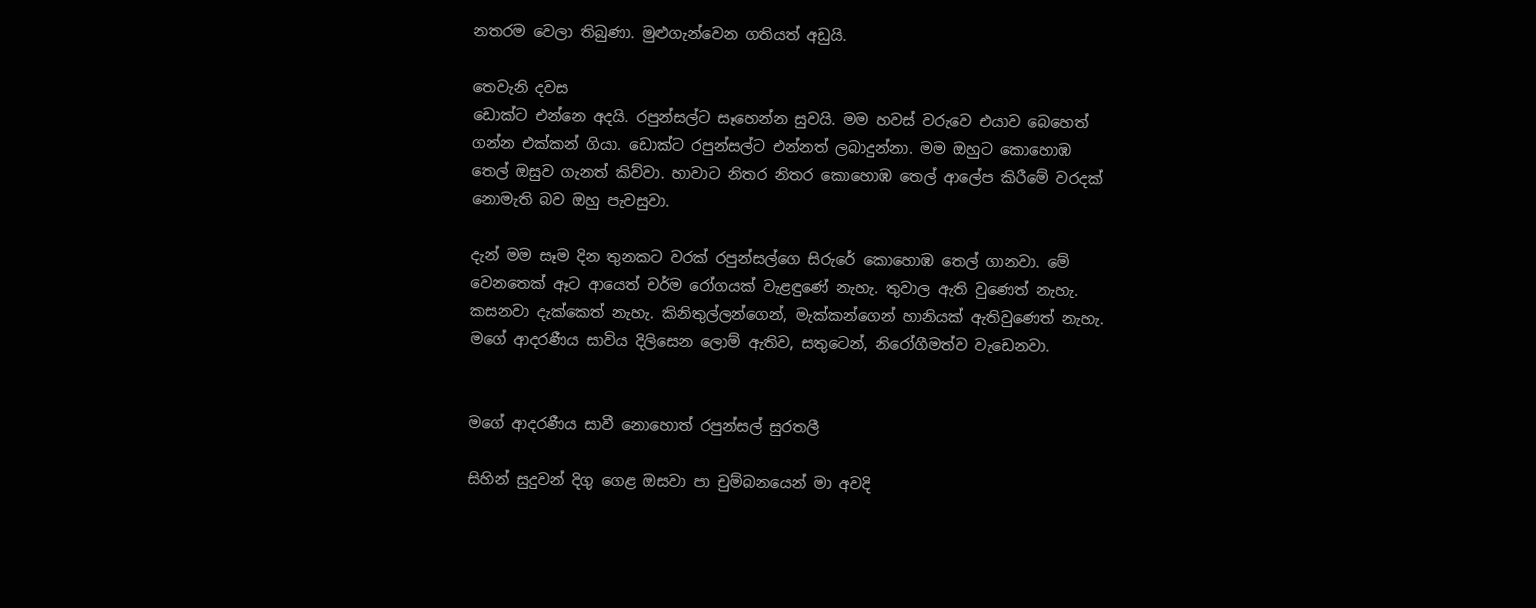නතරම වෙලා තිබුණා. මුළුගැන්වෙන ගතියත් අඩුයි.

තෙවැනි දවස
ඩොක්ට එන්නෙ අදයි. රපුන්සල්ට සෑහෙන්න සුවයි. මම හවස් වරුවෙ එයාව බෙහෙත් ගන්න එක්කන් ගියා. ඩොක්ට රපුන්සල්ට එන්නත් ලබාදුන්නා. මම ඔහුට කොහොඹ තෙල් ඔසුව ගැනත් කිව්වා. හාවාට නිතර නිතර කොහොඹ තෙල් ආලේප කිරීමේ වරදක් නොමැති බව ඔහු පැවසුවා.

දැන් මම සෑම දින තුනකට වරක් රපුන්සල්ගෙ සිරුරේ කොහොඹ තෙල් ගානවා. මේ වෙනතෙක් ඈට ආයෙත් චර්ම රෝගයක් වැළඳුණේ නැහැ. තුවාල ඇති වුණෙත් නැහැ. කසනවා දැක්කෙත් නැහැ. කිනිතුල්ලන්ගෙන්, මැක්කන්ගෙන් හානියක් ඇතිවුණෙත් නැහැ. මගේ ආදරණීය සාවිය දිලිසෙන ලොම් ඇතිව, සතුටෙන්, නිරෝගීමත්ව වැඩෙනවා.


මගේ ආදරණීය සාවී නොහොත් රපුන්සල් සුරතලී

සිහින් සුදුවන් දිගු ගෙළ ඔසවා පා චුම්බනයෙන් මා අවදි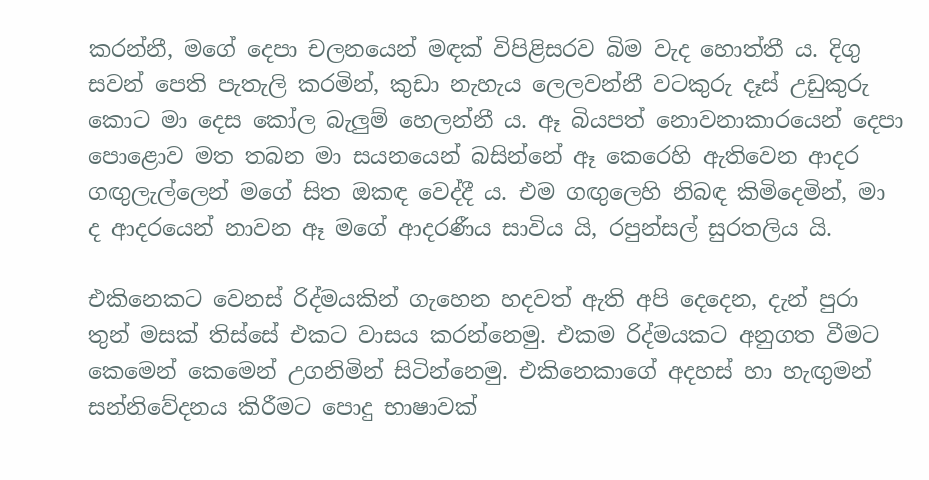කරන්නී, මගේ දෙපා චලනයෙන් මඳක් විපිළිසරව බිම වැද හොත්තී ය. දිගු සවන් පෙති පැතැලි කරමින්, කුඩා නැහැය ලෙලවන්නී වටකුරු දෑස් උඩුකුරු කොට මා දෙස කෝල බැලුම් හෙලන්නී ය. ඈ බියපත් නොවනාකාරයෙන් දෙපා පොළොව මත තබන මා සයනයෙන් බසින්නේ ඈ කෙරෙහි ඇතිවෙන ආදර ගඟුලැල්ලෙන් මගේ සිත ඔකඳ වෙද්දී ය. එම ගඟුලෙහි නිබඳ කිමිදෙමින්, මා ද ආදරයෙන් නාවන ඈ මගේ ආදරණීය සාවිය යි, රපුන්සල් සුරතලිය යි.

එකිනෙකට වෙනස් රිද්මයකින් ගැහෙන හදවත් ඇති අපි දෙදෙන, දැන් පුරා තුන් මසක් තිස්සේ එකට වාසය කරන්නෙමු. එකම රිද්මයකට අනුගත වීමට කෙමෙන් කෙමෙන් උගනිමින් සිටින්නෙමු. එකිනෙකාගේ අදහස් හා හැඟුමන් සන්නිවේදනය කිරීමට පොදු භාෂාවක්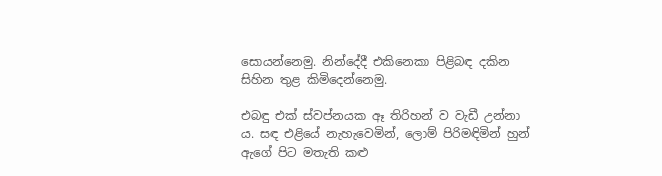සොයන්නෙමු. නින්දේදී එකිනෙකා පිළිබඳ දකින සිහින තුළ කිමිදෙන්නෙමු.

එබඳු එක් ස්වප්නයක ඈ තිරිහන් ව වැඩී උන්නා ය. සඳ එළියේ නැහැවෙමින්, ලොම් පිරිමඳිමින් හුන් ඇගේ පිට මතැති කළු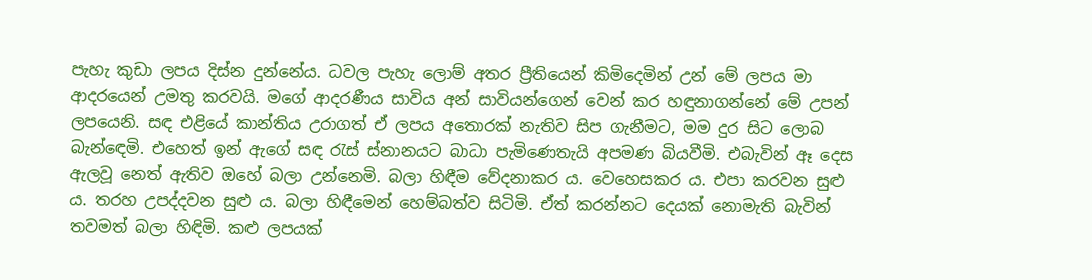පැහැ කුඩා ලපය දිස්න දුන්නේය. ධවල පැහැ ලොම් අතර ප්‍රීතියෙන් කිමිදෙමින් උන් මේ ලපය මා ආදරයෙන් උමතු කරවයි. මගේ ආදරණීය සාවිය අන් සාවියන්ගෙන් වෙන් කර හඳුනාගන්නේ මේ උපන් ලපයෙනි. සඳ එළියේ කාන්තිය උරාගත් ඒ ලපය අතොරක් නැතිව සිප ගැනීමට, මම දුර සිට ලොබ බැන්ඳෙමි. එහෙත් ඉන් ඇගේ සඳ රැස් ස්නානයට බාධා පැමිණෙතැයි අපමණ බියවීමි. එබැවින් ඈ දෙස ඇලවූ නෙත් ඇතිව ඔහේ බලා උන්නෙමි. බලා හිඳීම වේදනාකර ය. වෙහෙසකර ය. එපා කරවන සුළු ය. තරහ උපද්දවන සුළු ය. බලා හිඳීමෙන් හෙම්බත්ව සිටිමි. ඒත් කරන්නට දෙයක් නොමැති බැවින් තවමත් බලා හිඳිමි. කළු ලපයක්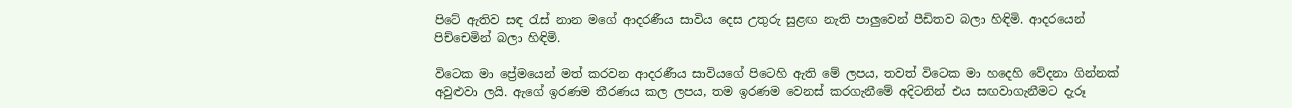පිටේ ඇතිව සඳ රැස් නාන මගේ ආදරණීය සාවිය දෙස උතුරු සුළඟ නැති පාලුවෙන් පීඩිතව බලා හිඳිමි. ආදරයෙන් පිච්චෙමින් බලා හිඳිමි.

විටෙක මා ප්‍රේමයෙන් මත් කරවන ආදරණීය සාවියගේ පිටෙහි ඇති මේ ලපය, තවත් විටෙක මා හදෙහි වේදනා ගින්නක් අවුළුවා ලයි. ඇගේ ඉරණම තීරණය කල ලපය, තම ඉරණම වෙනස් කරගැනීමේ අදිටනින් එය සඟවාගැනීමට දැරූ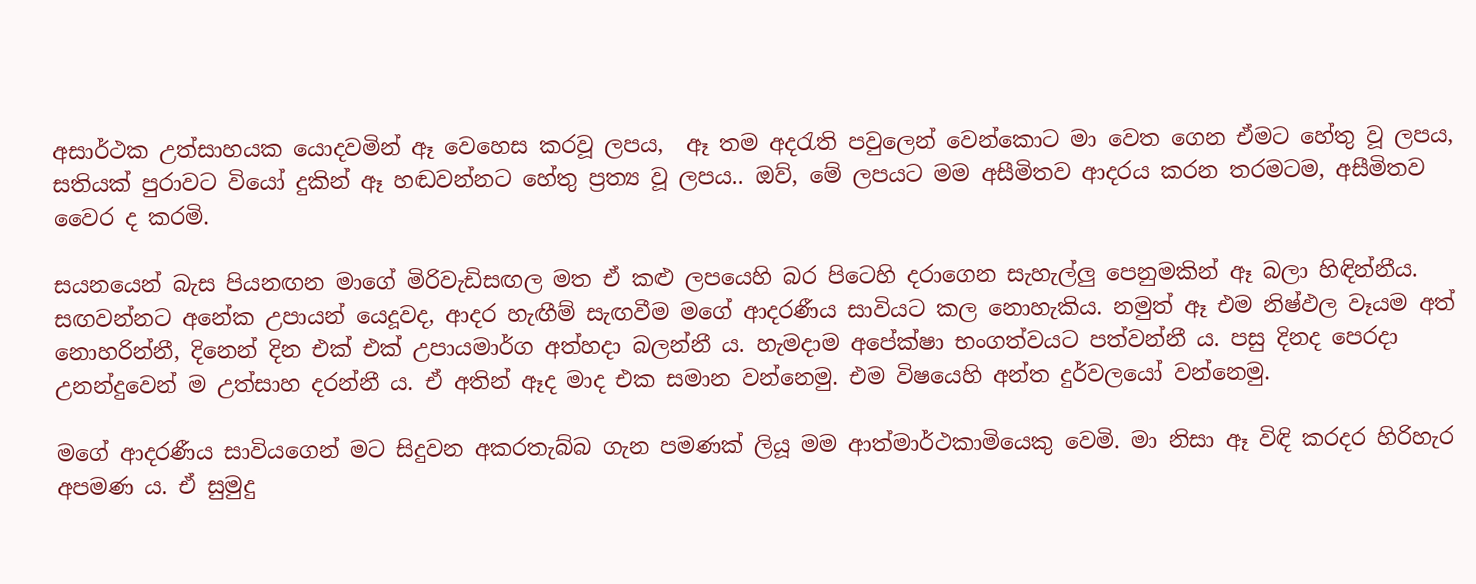අසාර්ථක උත්සාහයක යොදවමින් ඈ වෙහෙස කරවූ ලපය,  ඈ තම අදරැති පවුලෙන් වෙන්කොට මා වෙත ගෙන ඒමට හේතු වූ ලපය, සතියක් පුරාවට වියෝ දුකින් ඈ හඬවන්නට හේතු ප්‍රත්‍ය වූ ලපය.. ඔව්, මේ ලපයට මම අසීමිතව ආදරය කරන තරමටම, අසීමිතව වෛර ද කරමි.

සයනයෙන් බැස පියනඟන මාගේ මිරිවැඩිසඟල මත ඒ කළු ලපයෙහි බර පිටෙහි දරාගෙන සැහැල්ලු පෙනුමකින් ඈ බලා හිඳින්නීය. සඟවන්නට අනේක උපායන් යෙදූවද, ආදර හැඟීම් සැඟවීම මගේ ආදරණීය සාවියට කල නොහැකිය. නමුත් ඈ එම නිෂ්ඵල වෑයම අත් නොහරින්නී, දිනෙන් දින එක් එක් උපායමාර්ග අත්හදා බලන්නී ය. හැමදාම අපේක්ෂා භංගත්වයට පත්වන්නී ය. පසු දිනද පෙරදා උනන්දුවෙන් ම උත්සාහ දරන්නී ය. ඒ අතින් ඈද මාද එක සමාන වන්නෙමු. එම විෂයෙහි අන්ත දුර්වලයෝ වන්නෙමු.

මගේ ආදරණීය සාවියගෙන් මට සිදුවන අකරතැබ්බ ගැන පමණක් ලියූ මම ආත්මාර්ථකාමියෙකු වෙමි. මා නිසා ඈ විඳි කරදර හිරිහැර අපමණ ය. ඒ සුමුදු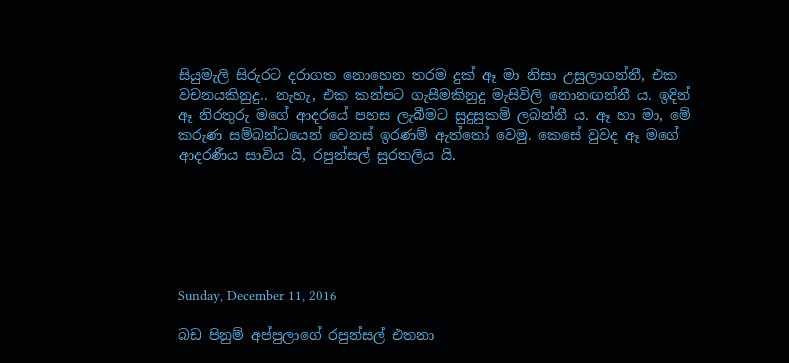සියුමැලි සිරුරට දරාගත නොහෙන තරම දුක් ඈ මා නිසා උසුලාගන්නී, එක වචනයකිනුදු.. නැහැ, එක කන්පට ගැසීමකිනුදු මැසිවිලි නොනඟන්නී ය. ඉදින් ඈ නිරතුරු මගේ ආදරයේ පහස ලැබීමට සුදුසුකම් ලබන්නී ය. ඈ හා මා, මේ කරුණ සම්බන්ධයෙන් වෙනස් ඉරණම් ඇත්තෝ වෙමු. කෙසේ වුවද ඈ මගේ ආදරණීය සාවිය යි, රපුන්සල් සුරතලිය යි.






Sunday, December 11, 2016

බඩ පිනුම් අප්පුලාගේ රපුන්සල් එතනා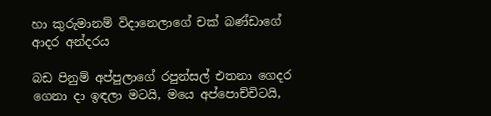හා කුරුමානම් විදානෙලාගේ චක් බණ්ඩාගේ ආදර අන්දරය

බඩ පිනුම් අප්පුලාගේ රපුන්සල් එතනා ගෙදර ගෙනා දා ඉඳලා මටයි, මයෙ අප්පොච්චිටයි,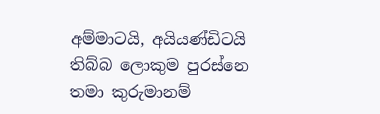අම්මාටයි, අයියණ්ඩිටයි තිබ්බ ලොකුම පුරස්නෙ තමා කුරුමානම්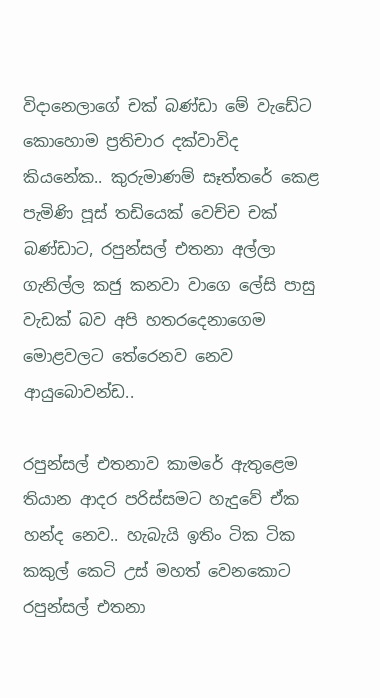විදානෙලාගේ චක් බණ්ඩා මේ වැඩේට කොහොම ප්‍රතිචාර දක්වාවිද කියනේක.. කුරුමාණම් සෑත්තරේ කෙළ පැමිණි පූස් තඩියෙක් වෙච්ච චක් බණ්ඩාට, රපුන්සල් එතනා අල්ලා ගැනිල්ල කජු කනවා වාගෙ ලේසි පාසු වැඩක් බව අපි හතරදෙනාගෙම මොළවලට තේරෙනව නෙව ආයුබොවන්ඩ..

රපුන්සල් එතනාව කාමරේ ඇතුළෙම තියාන ආදර පරිස්සමට හැදුවේ ඒක හන්ද නෙව.. හැබැයි ඉතිං ටික ටික කකුල් කෙටි උස් මහත් වෙනකොට රපුන්සල් එතනා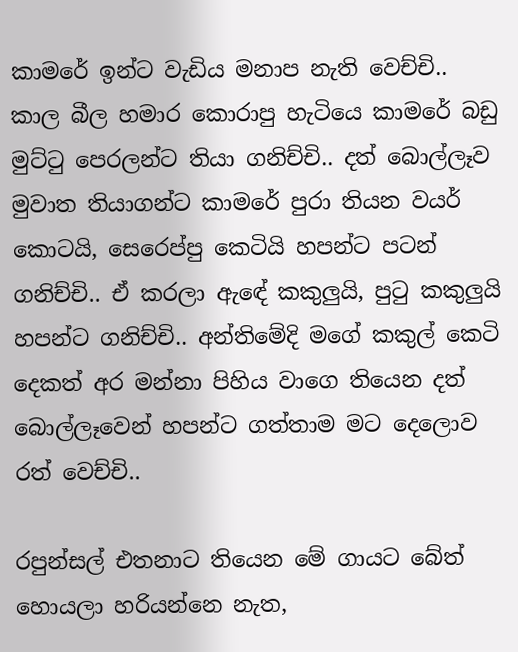කාමරේ ඉන්ට වැඩිය මනාප නැති වෙච්චි.. කාල බීල හමාර කොරාපු හැටියෙ කාමරේ බඩු මුට්ටු පෙරලන්ට තියා ගනිච්චි.. දත් බොල්ලෑව මුවාත තියාගන්ට කාමරේ පුරා තියන වයර් කොටයි, සෙරෙප්පු කෙටියි හපන්ට පටන් ගනිච්චි.. ඒ කරලා ඇඳේ කකුලුයි, පුටු කකුලුයි හපන්ට ගනිච්චි.. අන්තිමේදි මගේ කකුල් කෙටි දෙකත් අර මන්නා පිහිය වාගෙ තියෙන දත් බොල්ලෑවෙන් හපන්ට ගත්තාම මට දෙලොව රත් වෙච්චි..

රපුන්සල් එතනාට තියෙන මේ ගායට බේත් හොයලා හරියන්නෙ නැත,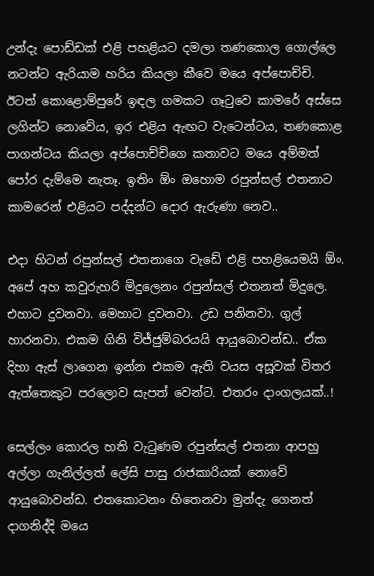උන්දැ පොඩ්ඩක් එළි පහළියට දමලා තණකොල ගොල්ලෙ නටන්ට ඇරියාම හරිය කියලා කීවෙ මයෙ අප්පොච්චි. ඊටත් කොළොම්පුරේ ඉඳල ගමකට ගෑටුවෙ කාමරේ අස්සෙ ලගින්ට නොවේය, ඉර එළිය ඇඟට වැටෙන්ටය, තණකොළ පාගන්ටය කියලා අප්පොච්චිගෙ කතාවට මයෙ අම්මත් පෝර දැම්මෙ නැතෑ. ඉතිං ඕං ඔහොම රපුන්සල් එතනාට කාමරෙන් එළියට පද්දන්ට දොර ඇරුණා නෙව..

එදා හිටන් රපුන්සල් එතනාගෙ වැඩේ එළි පහළියෙමයි ඕං. අපේ අහ කවුරුහරි මිදුලෙනං රපුන්සල් එතනත් මිදුලෙ. එහාට දුවනවා. මෙහාට දුවනවා. උඩ පනිනවා. ගුල් හාරනවා. එකම ගිනි විජ්ජුම්බරයයි ආයුබොවන්ඩ.. ඒක දිහා ඇස් ලාගෙන ඉන්න එකම ඇති වයස අසූවක් විතර ඇත්තෙකුට පරලොව සැපත් වෙන්ට. එතරං දාංගලයක්..!

සෙල්ලං කොරල හති වැටුණම රපුන්සල් එතනා ආපහු අල්ලා ගැනිල්ලත් ලේසි පාසු රාජකාරියක් නොවේ ආයුබොවන්ඩ. එතකොටනං හිතෙනවා මුන්දැ ගෙනත් දාගනිද්දි මයෙ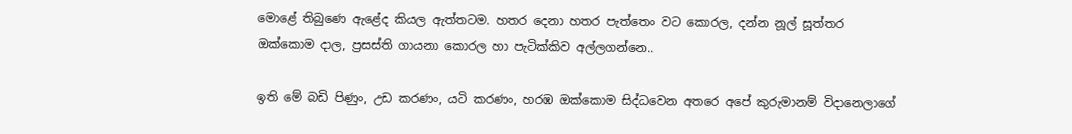මොළේ තිබුණෙ ඇළේද කියල ඇත්තටම. හතර දෙනා හතර පැත්තෙං වට කොරල, දන්න නූල් සූත්තර ඔක්කොම දාල, ප්‍රසස්ති ගායනා කොරල හා පැටික්කිව අල්ලගන්නෙ..

ඉති මේ බඩි පිණුං, උඩ කරණං, යටි කරණං, හරඹ ඔක්කොම සිද්ධවෙන අතරෙ අපේ කුරුමානම් විදානෙලාගේ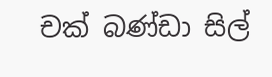චක් බණ්ඩා සිල්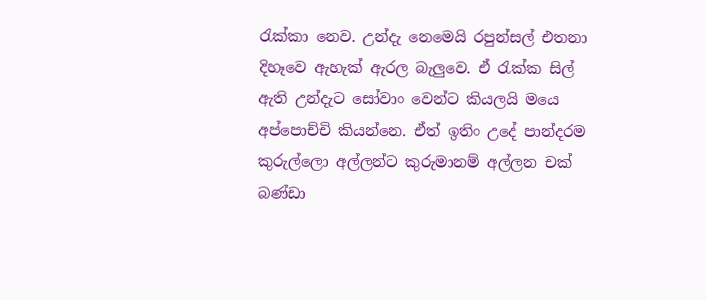රැක්කා නෙව. උන්දැ නෙමෙයි රපුන්සල් එතනා දිහෑවෙ ඇහැක් ඇරල බැලුවෙ. ඒ රැක්ක සිල් ඇති උන්දැට සෝවාං වෙන්ට කියලයි මයෙ අප්පොච්චි කියන්නෙ. ඒත් ඉතිං උදේ පාන්දරම කුරුල්ලො අල්ලන්ට කුරුමානම් අල්ලන චක් බණ්ඩා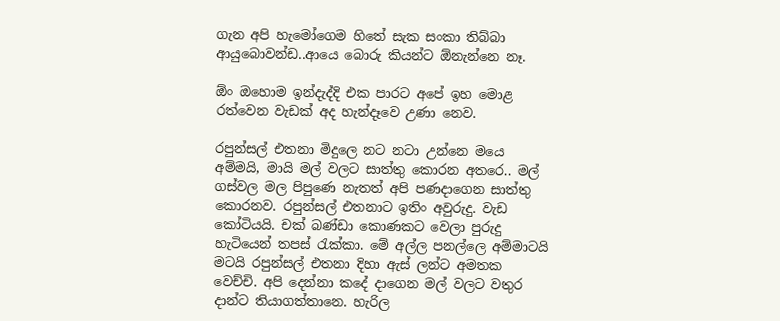ගැන අපි හැමෝගෙම හිතේ සැක සංකා තිබ්බා ආයුබොවන්ඩ..ආයෙ බොරු කියන්ට ඕනැන්නෙ නෑ.

ඕං ඔහොම ඉන්දැද්දි එක පාරට අපේ ඉහ මොළ රත්වෙන වැඩක් අද හැන්දෑවෙ උණා නෙව.

රපුන්සල් එතනා මිදුලෙ නට නටා උන්නෙ මයෙ අම්මයි, මායි මල් වලට සාත්තු කොරන අතරෙ.. මල් ගස්වල මල පිපුණෙ නැතත් අපි පණදාගෙන සාත්තු කොරනව. රපුන්සල් එතනාට ඉතිං අවුරුදු. වැඩ කෝටියයි. චක් බණ්ඩා කොණකට වෙලා පුරුදු හැටියෙන් තපස් රැක්කා. මේ අල්ල පනල්ලෙ අම්මාටයි මටයි රපුන්සල් එතනා දිහා ඇස් ලන්ට අමතක වෙච්චි. අපි දෙන්නා කදේ දාගෙන මල් වලට වතුර දාන්ට තියාගත්තානෙ. හැරිල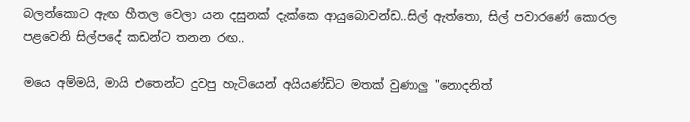බලන්කොට ඇඟ හීතල වෙලා යන දසුනක් දැක්කෙ ආයුබොවන්ඩ..සිල් ඇත්තො, සිල් පවාරණේ කොරල පළවෙනි සිල්පදේ කඩන්ට තනන රඟ..

මයෙ අම්මයි, මායි එතෙන්ට දුවපු හැටියෙන් අයියණ්ඩිට මතක් වුණාලු "නොදනිත්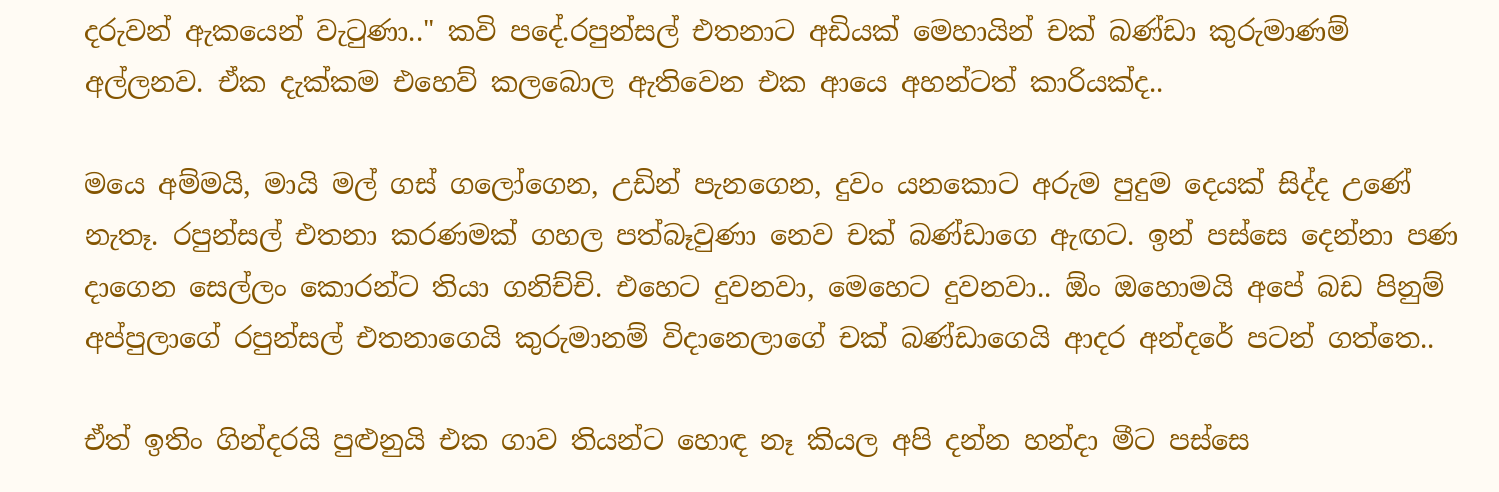දරුවන් ඇකයෙන් වැටුණා.." කවි පදේ.රපුන්සල් එතනාට අඩියක් මෙහායින් චක් බණ්ඩා කුරුමාණම් අල්ලනව. ඒක දැක්කම එහෙව් කලබොල ඇතිවෙන එක ආයෙ අහන්ටත් කාරියක්ද..

මයෙ අම්මයි, මායි මල් ගස් ගලෝගෙන, උඩින් පැනගෙන, දුවං යනකොට අරුම පුදුම දෙයක් සිද්ද උණේ නැතෑ. රපුන්සල් එතනා කරණමක් ගහල පත්බෑවුණා නෙව චක් බණ්ඩාගෙ ඇඟට. ඉන් පස්සෙ දෙන්නා පණ දාගෙන සෙල්ලං කොරන්ට තියා ගනිච්චි. එහෙට දුවනවා, මෙහෙට දුවනවා.. ඕං ඔහොමයි අපේ බඩ පිනුම් අප්පුලාගේ රපුන්සල් එතනාගෙයි කුරුමානම් විදානෙලාගේ චක් බණ්ඩාගෙයි ආදර අන්දරේ පටන් ගත්තෙ..

ඒත් ඉතිං ගින්දරයි පුළුනුයි එක ගාව තියන්ට හොඳ නෑ කියල අපි දන්න හන්දා මීට පස්සෙ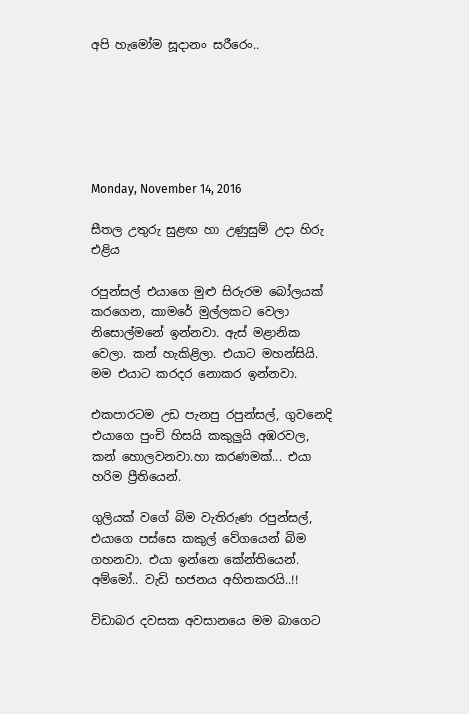අපි හැමෝම සූදානං සරීරෙං..






Monday, November 14, 2016

සීතල උතුරු සුළඟ හා උණුසුම් උදා හිරු එළිය

රපුන්සල් එයාගෙ මුළු සිරුරම බෝලයක් කරගෙන, කාමරේ මුල්ලකට වෙලා නිසොල්මනේ ඉන්නවා. ඇස් මළානික වෙලා. කන් හැකිළිලා. එයාට මහන්සියි. මම එයාට කරදර නොකර ඉන්නවා.

එකපාරටම උඩ පැනපු රපුන්සල්, ගුවනෙදි එයාගෙ පුංචි හිසයි කකුලුයි අඹරවල, කන් හොලවනවා.හා කරණමක්... එයා හරිම ප්‍රීතියෙන්.

ගුලියක් වගේ බිම වැතිරුණ රපුන්සල්, එයාගෙ පස්සෙ කකුල් වේගයෙන් බිම ගහනවා. එයා ඉන්නෙ කේන්තියෙන්. අම්මෝ.. වැඩි භජනය අහිතකරයි..!!

විඩාබර දවසක අවසානයෙ මම බාගෙට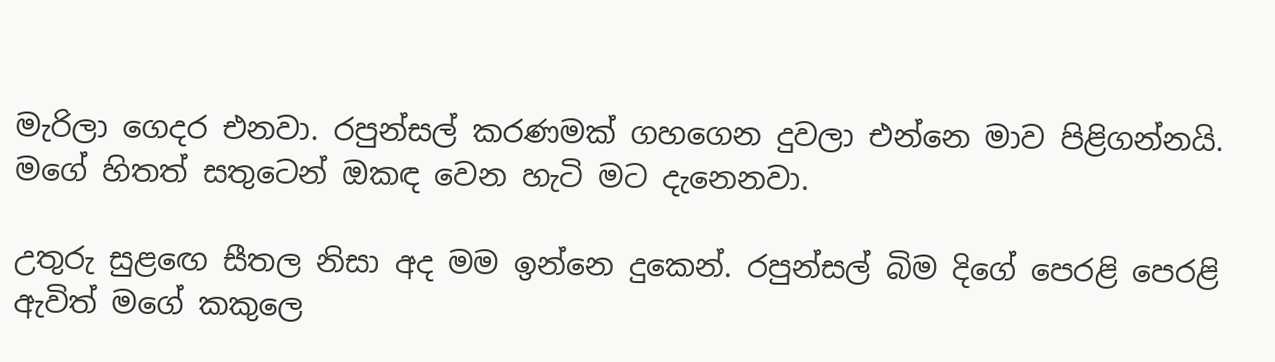මැරිලා ගෙදර එනවා. රපුන්සල් කරණමක් ගහගෙන දුවලා එන්නෙ මාව පිළිගන්නයි. මගේ හිතත් සතුටෙන් ඔකඳ වෙන හැටි මට දැනෙනවා.

උතුරු සුළඟෙ සීතල නිසා අද මම ඉන්නෙ දුකෙන්. රපුන්සල් බිම දිගේ පෙරළි පෙරළි ඇවිත් මගේ කකුලෙ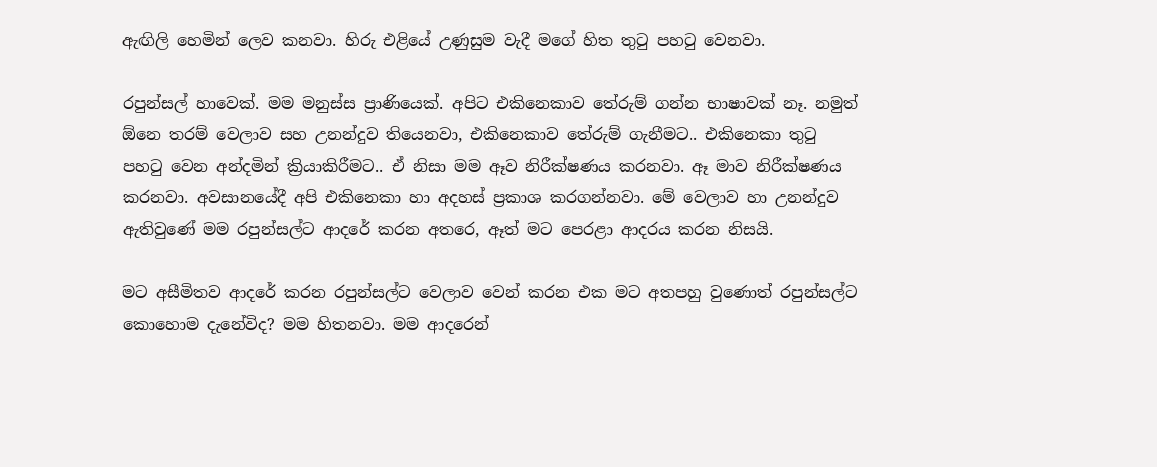ඇඟිලි හෙමින් ලෙව කනවා. හිරු එළියේ උණුසුම වැදී මගේ හිත තුටු පහටු වෙනවා.

රපුන්සල් හාවෙක්. මම මනුස්ස ප්‍රාණියෙක්. අපිට එකිනෙකාව තේරුම් ගන්න භාෂාවක් නෑ. නමුත් ඕනෙ තරම් වෙලාව සහ උනන්දුව තියෙනවා, එකිනෙකාව තේරුම් ගැනීමට.. එකිනෙකා තුටු පහටු වෙන අන්දමින් ක්‍රියාකිරීමට.. ඒ නිසා මම ඈව නිරීක්ෂණය කරනවා. ඈ මාව නිරීක්ෂණය කරනවා. අවසානයේදී අපි එකිනෙකා හා අදහස් ප්‍රකාශ කරගන්නවා. මේ වෙලාව හා උනන්දුව ඇතිවුණේ මම රපුන්සල්ට ආදරේ කරන අතරෙ, ඈත් මට පෙරළා ආදරය කරන නිසයි.

මට අසීමිතව ආදරේ කරන රපුන්සල්ට වෙලාව වෙන් කරන එක මට අතපහු වුණොත් රපුන්සල්ට කොහොම දැනේවිද? මම හිතනවා. මම ආදරෙන්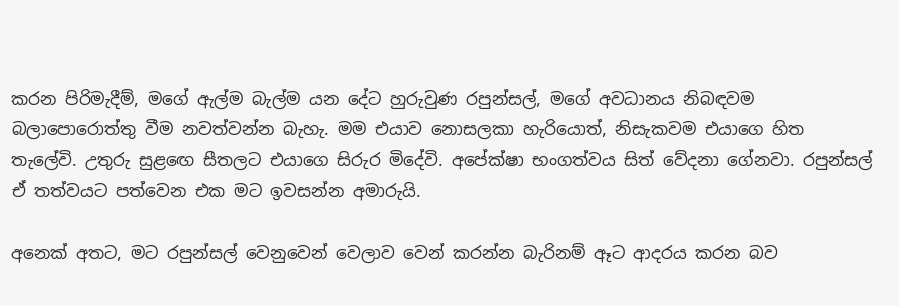කරන පිරිමැදීම්, මගේ ඇල්ම බැල්ම යන දේට හුරුවුණ රපුන්සල්, මගේ අවධානය නිබඳවම බලාපොරොත්තු වීම නවත්වන්න බැහැ. මම එයාව නොසලකා හැරියොත්, නිසැකවම එයාගෙ හිත තැලේවි. උතුරු සුළඟෙ සීතලට එයාගෙ සිරුර මිදේවි. අපේක්ෂා භංගත්වය සිත් වේදනා ගේනවා. රපුන්සල් ඒ තත්වයට පත්වෙන එක මට ඉවසන්න අමාරුයි.

අනෙක් අතට, මට රපුන්සල් වෙනුවෙන් වෙලාව වෙන් කරන්න බැරිනම් ඈට ආදරය කරන බව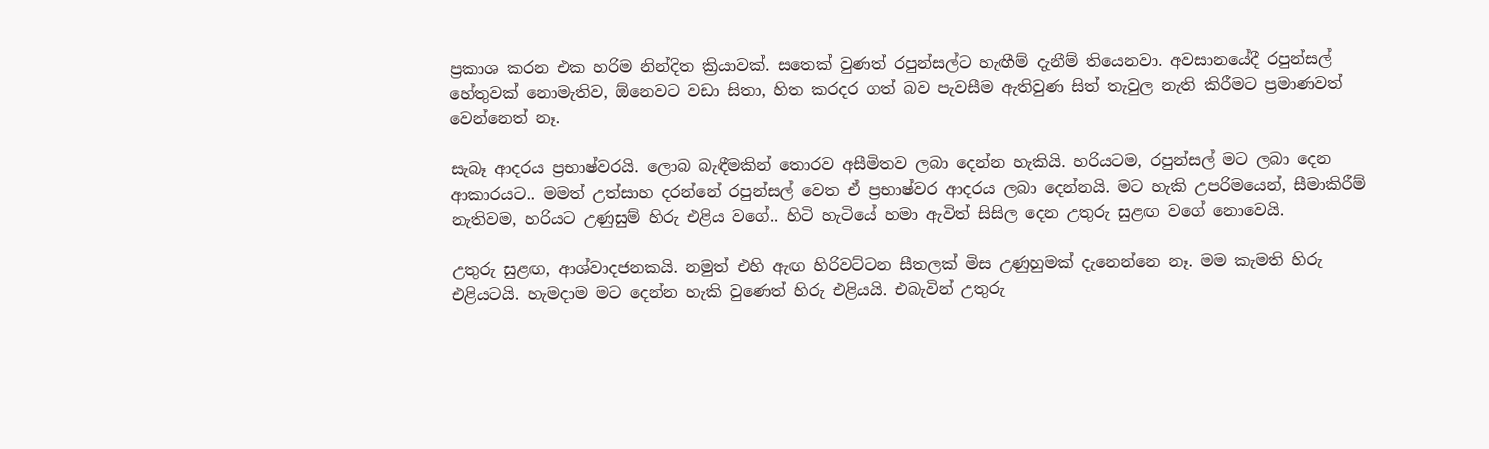ප්‍රකාශ කරන එක හරිම නින්දිත ක්‍රියාවක්. සතෙක් වුණත් රපුන්සල්ට හැඟීම් දැනීම් තියෙනවා. අවසානයේදී රපුන්සල් හේතුවක් නොමැතිව, ඕනෙවට වඩා සිතා, හිත කරදර ගත් බව පැවසීම ඇතිවුණ සිත් තැවුල නැති කිරීමට ප්‍රමාණවත් වෙන්නෙත් නෑ.

සැබෑ ආදරය ප්‍රභාෂ්වරයි. ලොබ බැඳීමකින් තොරව අසීමිතව ලබා දෙන්න හැකියි. හරියටම, රපුන්සල් මට ලබා දෙන ආකාරයට.. මමත් උත්සාහ දරන්නේ රපුන්සල් වෙත ඒ ප්‍රභාෂ්වර ආදරය ලබා දෙන්නයි. මට හැකි උපරිමයෙන්, සීමාකිරීම් නැතිවම, හරියට උණුසුම් හිරු එළිය වගේ.. හිටි හැටියේ හමා ඇවිත් සිසිල දෙන උතුරු සුළඟ වගේ නොවෙයි.

උතුරු සුළඟ, ආශ්වාදජනකයි. නමුත් එහි ඇඟ හිරිවට්ටන සීතලක් මිස උණුහුමක් දැනෙන්නෙ නෑ. මම කැමති හිරු එළියටයි. හැමදාම මට දෙන්න හැකි වුණෙත් හිරු එළියයි. එබැවින් උතුරු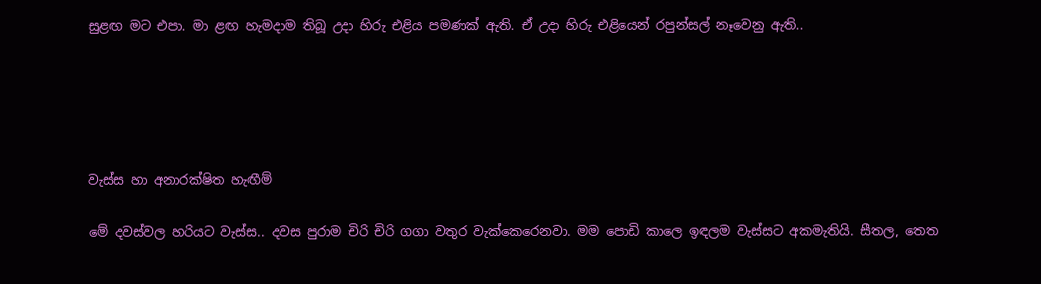සුළඟ මට එපා. මා ළඟ හැමදාම තිබූ උදා හිරු එළිය පමණක් ඇති. ඒ උදා හිරු එළියෙන් රපුන්සල් නෑවෙනු ඇති..





වැස්ස හා අනාරක්ෂිත හැඟීම්

මේ දවස්වල හරියට වැස්ස.. දවස පුරාම චිරි චිරි ගගා වතුර වැක්කෙරෙනවා. මම පොඩි කාලෙ ඉඳලම වැස්සට අකමැතියි. සීතල, තෙත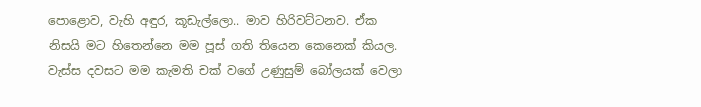පොළොව, වැහි අඳුර, කූඩැල්ලො.. මාව හිරිවට්ටනව. ඒක නිසයි මට හිතෙන්නෙ මම පූස් ගති තියෙන කෙනෙක් කියල. වැස්ස දවසට මම කැමති චක් වගේ උණුසුම් බෝලයක් වෙලා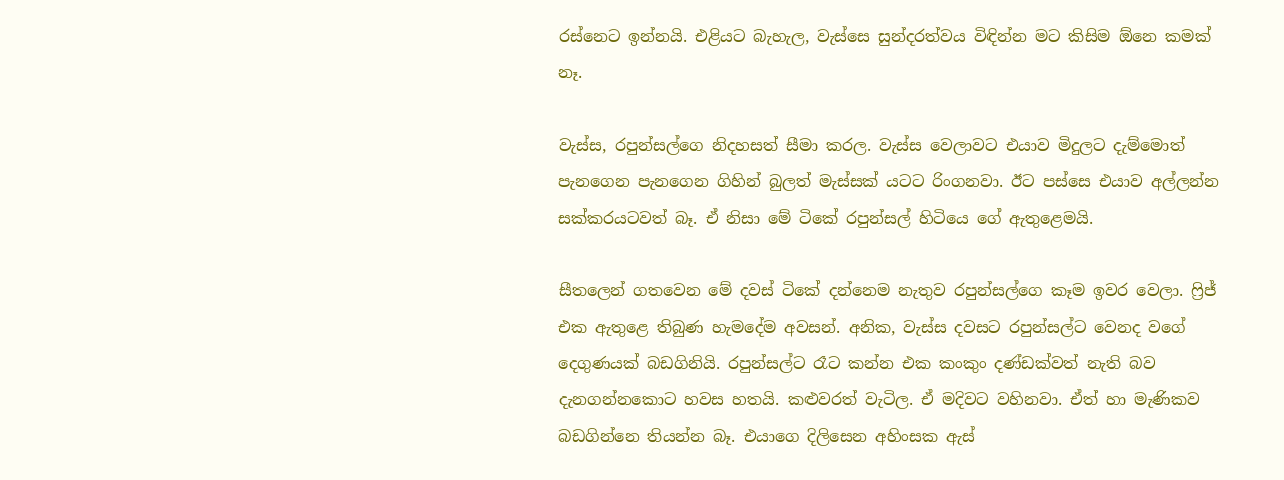රස්නෙට ඉන්නයි. එළියට බැහැල, වැස්සෙ සුන්දරත්වය විඳින්න මට කිසිම ඕනෙ කමක් නෑ.

වැස්ස, රපුන්සල්ගෙ නිදහසත් සීමා කරල. වැස්ස වෙලාවට එයාව මිදුලට දැම්මොත් පැනගෙන පැනගෙන ගිහින් බුලත් මැස්සක් යටට රිංගනවා. ඊට පස්සෙ එයාව අල්ලන්න සක්කරයටවත් බෑ. ඒ නිසා මේ ටිකේ රපුන්සල් හිටියෙ ගේ ඇතුළෙමයි.

සීතලෙන් ගතවෙන මේ දවස් ටිකේ දන්නෙම නැතුව රපුන්සල්ගෙ කෑම ඉවර වෙලා. ෆ්‍රිජ් එක ඇතුළෙ තිබුණ හැමදේම අවසන්. අනික, වැස්ස දවසට රපුන්සල්ට වෙනද වගේ දෙගුණයක් බඩගිනියි. රපුන්සල්ට රෑට කන්න එක කංකුං දණ්ඩක්වත් නැති බව දැනගන්නකොට හවස හතයි. කළුවරත් වැටිල. ඒ මදිවට වහිනවා. ඒත් හා මැණිකව බඩගින්නෙ තියන්න බෑ. එයාගෙ දිලිසෙන අහිංසක ඇස්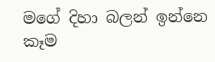මගේ දිහා බලන් ඉන්නෙ කෑම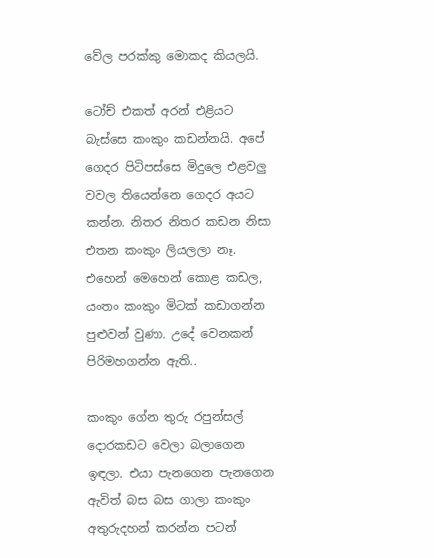වේල පරක්කු මොකද කියලයි.

ටෝච් එකත් අරන් එළියට බැස්සෙ කංකුං කඩන්නයි. අපේ ගෙදර පිටිපස්සෙ මිදුලෙ එළවලු වවල තියෙන්නෙ ගෙදර අයට කන්න. නිතර නිතර කඩන නිසා එතන කංකුං ලියලලා නෑ. එහෙන් මෙහෙන් කොළ කඩල, යංතං කංකුං මිටක් කඩාගන්න පුළුවන් වුණා. උදේ වෙනකන් පිරිමහගන්න ඇති..

කංකුං ගේන තුරු රපුන්සල් දොරකඩට වෙලා බලාගෙන ඉඳලා. එයා පැනගෙන පැනගෙන ඇවිත් බස බස ගාලා කංකුං අතුරුදහන් කරන්න පටන්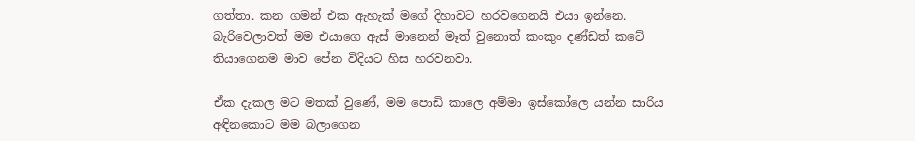ගත්තා. කන ගමන් එක ඇහැක් මගේ දිහාවට හරවගෙනයි එයා ඉන්නෙ. බැරිවෙලාවත් මම එයාගෙ ඇස් මානෙන් මෑත් වුනොත් කංකුං දණ්ඩත් කටේ තියාගෙනම මාව පේන විදියට හිස හරවනවා.

ඒක දැකල මට මතක් වුණේ, මම පොඩි කාලෙ අම්මා ඉස්කෝලෙ යන්න සාරිය අඳිනකොට මම බලාගෙන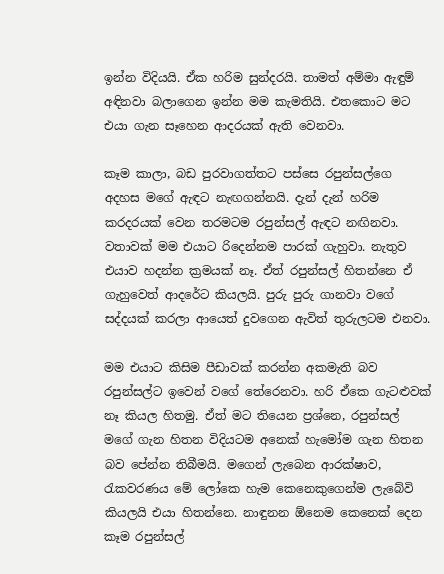ඉන්න විදියයි. ඒක හරිම සුන්දරයි. තාමත් අම්මා ඇඳුම් අඳිනවා බලාගෙන ඉන්න මම කැමතියි. එතකොට මට එයා ගැන සෑහෙන ආදරයක් ඇති වෙනවා.

කෑම කාලා, බඩ පුරවාගත්තට පස්සෙ රපුන්සල්ගෙ අදහස මගේ ඇඳට නැඟගන්නයි. දැන් දැන් හරිම කරදරයක් වෙන තරමටම රපුන්සල් ඇඳට නඟිනවා. වතාවක් මම එයාට රිදෙන්නම පාරක් ගැහුවා. නැතුව එයාව හදන්න ක්‍රමයක් නෑ. ඒත් රපුන්සල් හිතන්නෙ ඒ ගැහුවෙත් ආදරේට කියලයි. පුරු පුරු ගානවා වගේ සද්දයක් කරලා ආයෙත් දුවගෙන ඇවිත් තුරුලටම එනවා.

මම එයාට කිසිම පීඩාවක් කරන්න අකමැති බව රපුන්සල්ට ඉවෙන් වගේ තේරෙනවා. හරි ඒකෙ ගැටළුවක් නෑ කියල හිතමු. ඒත් මට තියෙන ප්‍රශ්නෙ, රපුන්සල් මගේ ගැන හිතන විදියටම අනෙක් හැමෝම ගැන හිතන බව පේන්න තිබීමයි. මගෙන් ලැබෙන ආරක්ෂාව, රැකවරණය මේ ලෝකෙ හැම කෙනෙකුගෙන්ම ලැබේවි කියලයි එයා හිතන්නෙ. නාඳුනන ඕනෙම කෙනෙක් දෙන කෑම රපුන්සල්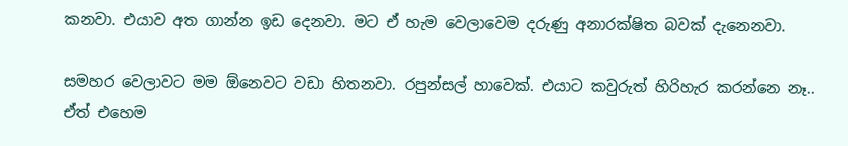කනවා. එයාව අත ගාන්න ඉඩ දෙනවා. මට ඒ හැම වෙලාවෙම දරුණු අනාරක්ෂිත බවක් දැනෙනවා.

සමහර වෙලාවට මම ඕනෙවට වඩා හිතනවා. රපුන්සල් හාවෙක්. එයාට කවුරුත් හිරිහැර කරන්නෙ නෑ.. ඒත් එහෙම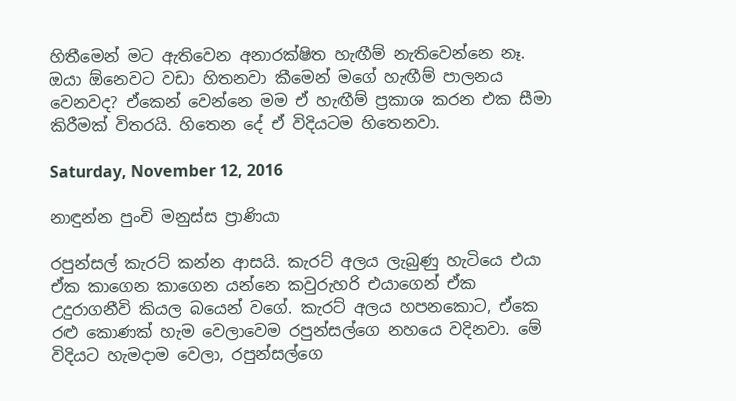හිතීමෙන් මට ඇතිවෙන අනාරක්ෂිත හැඟීම් නැතිවෙන්නෙ නෑ. ඔයා ඕනෙවට වඩා හිතනවා කීමෙන් මගේ හැඟීම් පාලනය වෙනවද? ඒකෙන් වෙන්නෙ මම ඒ හැඟීම් ප්‍රකාශ කරන එක සීමා කිරීමක් විතරයි. හිතෙන දේ ඒ විදියටම හිතෙනවා.

Saturday, November 12, 2016

නාඳුන්න පුංචි මනුස්ස ප්‍රාණියා

රපුන්සල් කැරට් කන්න ආසයි. කැරට් අලය ලැබුණු හැටියෙ එයා ඒක කාගෙන කාගෙන යන්නෙ කවුරුහරි එයාගෙන් ඒක උදුරාගනීවි කියල බයෙන් වගේ. කැරට් අලය හපනකොට, ඒකෙ රළු කොණක් හැම වෙලාවෙම රපුන්සල්ගෙ නහයෙ වදිනවා. මේ විදියට හැමදාම වෙලා, රපුන්සල්ගෙ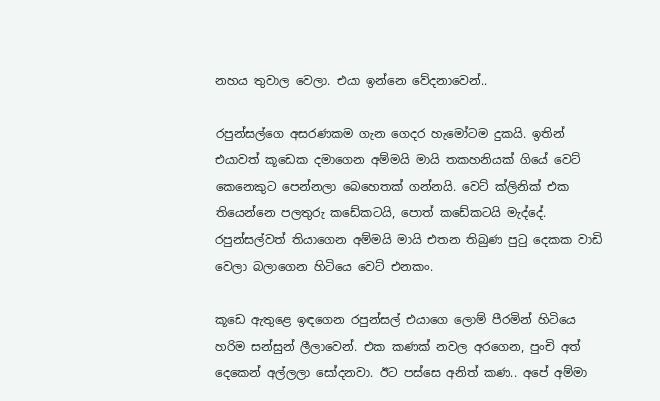නහය තුවාල වෙලා. එයා ඉන්නෙ වේදනාවෙන්..

රපුන්සල්ගෙ අසරණකම ගැන ගෙදර හැමෝටම දුකයි. ඉතින් එයාවත් කූඩෙක දමාගෙන අම්මයි මායි තකහනියක් ගියේ වෙට් කෙනෙකුට පෙන්නලා බෙහෙතක් ගන්නයි. වෙට් ක්ලිනික් එක තියෙන්නෙ පලතුරු කඩේකටයි, පොත් කඩේකටයි මැද්දේ. රපුන්සල්වත් තියාගෙන අම්මයි මායි එතන තිබුණ පුටු දෙකක වාඩි වෙලා බලාගෙන හිටියෙ වෙට් එනකං.

කූඩෙ ඇතුළෙ ඉඳගෙන රපුන්සල් එයාගෙ ලොම් පීරමින් හිටියෙ හරිම සන්සුන් ලීලාවෙන්. එක කණක් නවල අරගෙන, පුංචි අත් දෙකෙන් අල්ලලා සෝදනවා. ඊට පස්සෙ අනිත් කණ.. අපේ අම්මා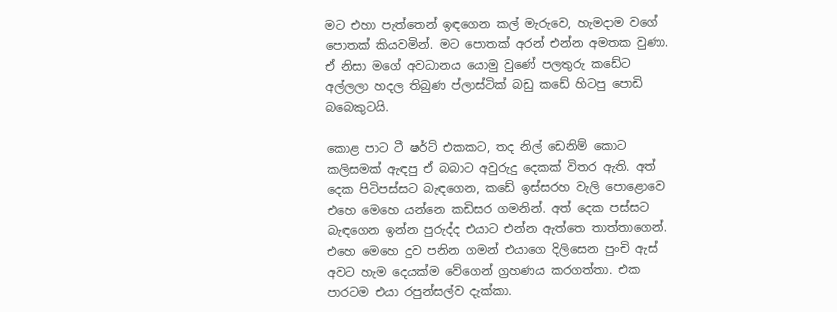මට එහා පැත්තෙන් ඉඳගෙන කල් මැරුවෙ, හැමදාම වගේ පොතක් කියවමින්. මට පොතක් අරන් එන්න අමතක වුණා. ඒ නිසා මගේ අවධානය යොමු වුණේ පලතුරු කඩේට අල්ලලා හදල තිබුණ ප්ලාස්ටික් බඩු කඩේ හිටපු පොඩි බබෙකුටයි.

කොළ පාට ටී ෂර්ට් එකකට, තද නිල් ඩෙනිම් කොට කලිසමක් ඇඳපු ඒ බබාට අවුරුදු දෙකක් විතර ඇති. අත් දෙක පිටිපස්සට බැඳගෙන, කඩේ ඉස්සරහ වැලි පොළොවෙ එහෙ මෙහෙ යන්නෙ කඩිසර ගමනින්. අත් දෙක පස්සට බැඳගෙන ඉන්න පුරුද්ද එයාට එන්න ඇත්තෙ තාත්තාගෙන්. එහෙ මෙහෙ දුව පනින ගමන් එයාගෙ දිලිසෙන පුංචි ඇස් අවට හැම දෙයක්ම වේගෙන් ග්‍රහණය කරගත්තා. එක පාරටම එයා රපුන්සල්ව දැක්කා.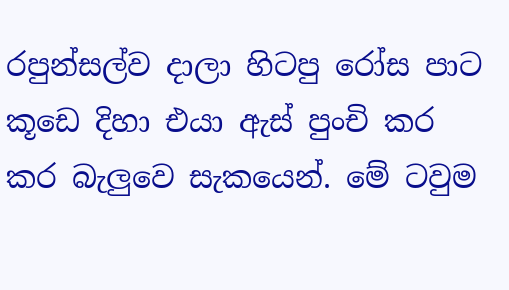රපුන්සල්ව දාලා හිටපු රෝස පාට කූඩෙ දිහා එයා ඇස් පුංචි කර කර බැලුවෙ සැකයෙන්. මේ ටවුම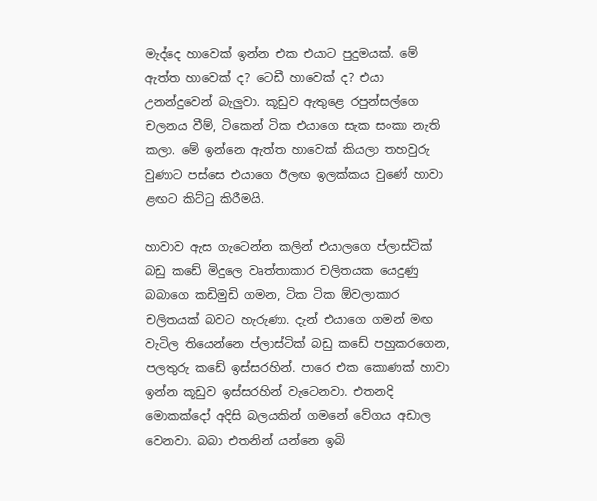මැද්දෙ හාවෙක් ඉන්න එක එයාට පුදුමයක්. මේ ඇත්ත හාවෙක් ද? ටෙඩී හාවෙක් ද? එයා උනන්දුවෙන් බැලුවා. කූඩුව ඇතුළෙ රපුන්සල්ගෙ චලනය වීම්, ටිකෙන් ටික එයාගෙ සැක සංකා නැති කලා. මේ ඉන්නෙ ඇත්ත හාවෙක් කියලා තහවුරු වුණාට පස්සෙ එයාගෙ ඊලඟ ඉලක්කය වුණේ හාවා ළඟට කිට්ටු කිරීමයි.

හාවාව ඇස ගැටෙන්න කලින් එයාලගෙ ප්ලාස්ටික් බඩු කඩේ මිදුලෙ වෘත්තාකාර චලිතයක යෙදුණු බබාගෙ කඩිමුඩි ගමන, ටික ටික ඕවලාකාර චලිතයක් බවට හැරුණා. දැන් එයාගෙ ගමන් මඟ වැටිල තියෙන්නෙ ප්ලාස්ටික් බඩු කඩේ පහුකරගෙන, පලතුරු කඩේ ඉස්සරහින්. පාරෙ එක කොණක් හාවා ඉන්න කූඩුව ඉස්සරහින් වැටෙනවා. එතනදි මොකක්දෝ අදිසි බලයකින් ගමනේ වේගය අඩාල වෙනවා. බබා එතනින් යන්නෙ ඉබි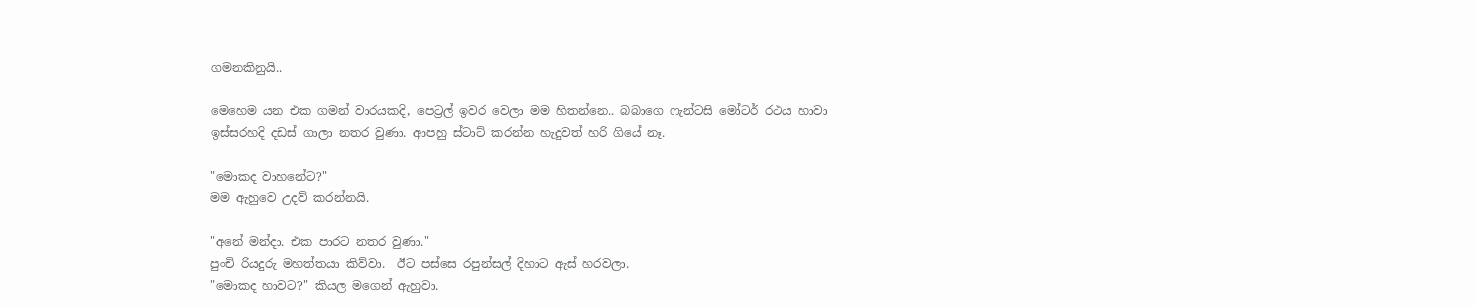ගමනකිනුයි..

මෙහෙම යන එක ගමන් වාරයකදි, පෙට්‍රල් ඉවර වෙලා මම හිතන්නෙ.. බබාගෙ ෆැන්ටසි මෝටර් රථය හාවා ඉස්සරහදි දඩස් ගාලා නතර වුණා. ආපහු ස්ටාට් කරන්න හැදුවත් හරි ගියේ නෑ.

"මොකද වාහනේට?"
මම ඇහුවෙ උදව් කරන්නයි.

"අනේ මන්දා. එක පාරට නතර වුණා."
පුංචි රියදුරු මහත්තයා කිව්වා.  ඊට පස්සෙ රපුන්සල් දිහාට ඇස් හරවලා.
"මොකද හාවට?" කියල මගෙන් ඇහුවා.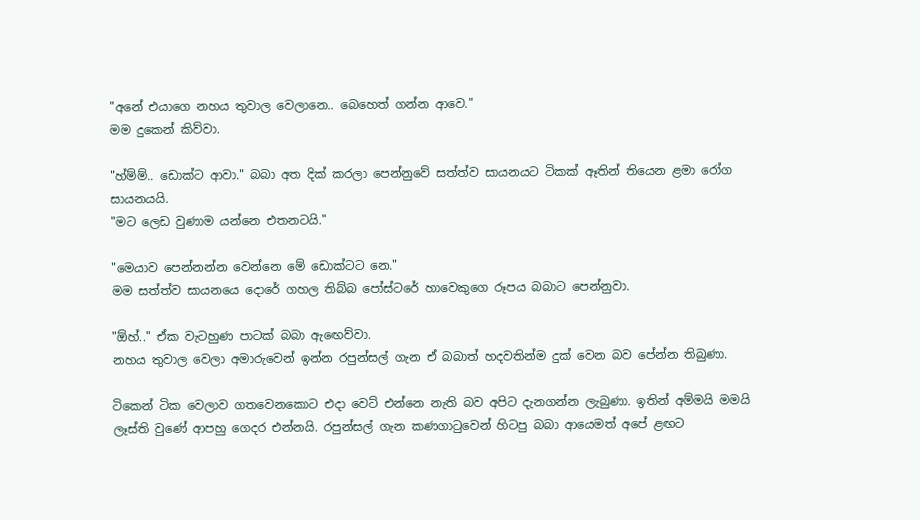"අනේ එයාගෙ නහය තුවාල වෙලානෙ.. බෙහෙත් ගන්න ආවෙ."
මම දුකෙන් කිව්වා.

"හ්ම්ම්.. ඩොක්ට ආවා." බබා අත දික් කරලා පෙන්නුවේ සත්ත්ව සායනයට ටිකක් ඈතින් තියෙන ළමා රෝග සායනයයි.
"මට ලෙඩ වුණාම යන්නෙ එතනටයි."

"මෙයාව පෙන්නන්න වෙන්නෙ මේ ඩොක්ටට නෙ."
මම සත්ත්ව සායනයෙ දොරේ ගහල තිබ්බ පෝස්ටරේ හාවෙකුගෙ රූපය බබාට පෙන්නුවා.

"ඕහ්.." ඒක වැටහුණ පාටක් බබා ඇඟෙව්වා.
නහය තුවාල වෙලා අමාරුවෙන් ඉන්න රපුන්සල් ගැන ඒ බබාත් හදවතින්ම දුක් වෙන බව පේන්න තිබුණා.

ටිකෙන් ටික වෙලාව ගතවෙනකොට එදා වෙට් එන්නෙ නැති බව අපිට දැනගන්න ලැබුණා. ඉතින් අම්මයි මමයි ලෑස්ති වුණේ ආපහු ගෙදර එන්නයි. රපුන්සල් ගැන කණගාටුවෙන් හිටපු බබා ආයෙමත් අපේ ළඟට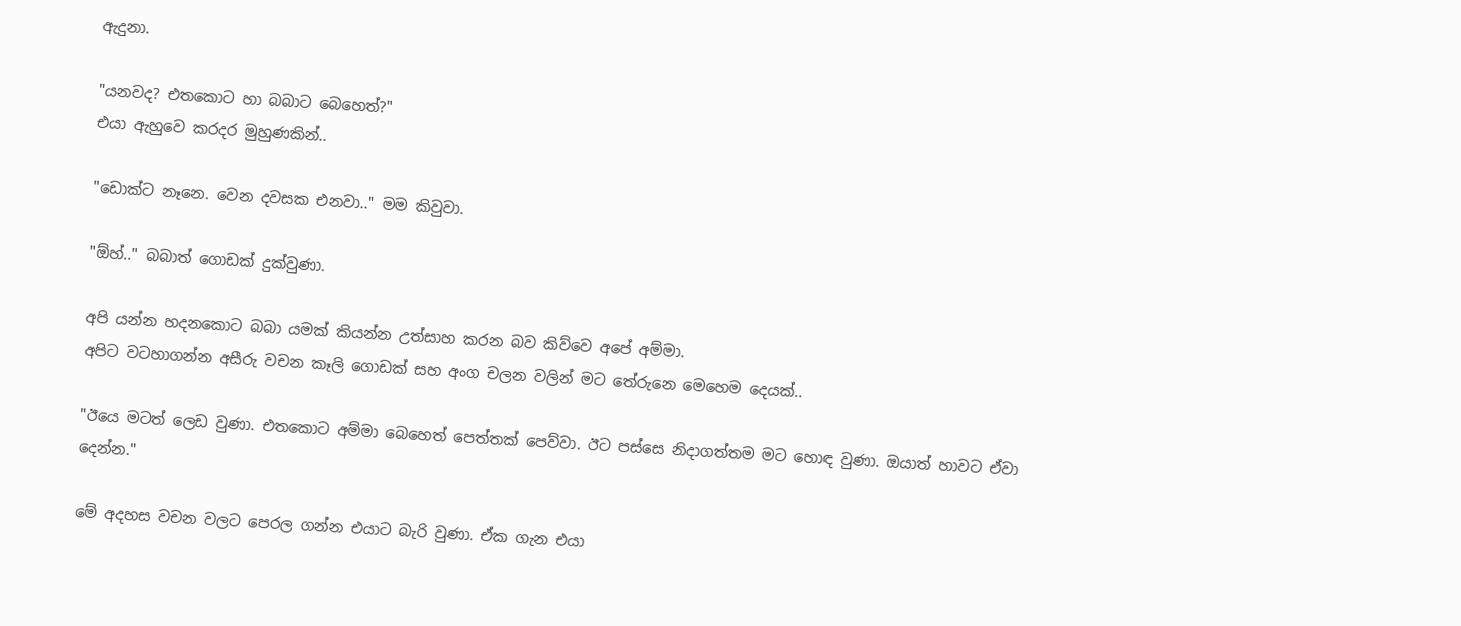ඇදුනා.

"යනවද? එතකොට හා බබාට බෙහෙත්?"
එයා ඇහුවෙ කරදර මුහුණකින්..

"ඩොක්ට නෑනෙ. වෙන දවසක එනවා.." මම කිවුවා.

"ඕහ්.." බබාත් ගොඩක් දුක්වුණා.

අපි යන්න හදනකොට බබා යමක් කියන්න උත්සාහ කරන බව කිව්වෙ අපේ අම්මා.
අපිට වටහාගන්න අසීරු වචන කෑලි ගොඩක් සහ අංග චලන වලින් මට තේරුනෙ මෙහෙම දෙයක්..

"ඊයෙ මටත් ලෙඩ වුණා. එතකොට අම්මා බෙහෙත් පෙත්තක් පෙව්වා. ඊට පස්සෙ නිදාගත්තම මට හොඳ වුණා. ඔයාත් හාවට ඒවා දෙන්න."

මේ අදහස වචන වලට පෙරල ගන්න එයාට බැරි වුණා. ඒක ගැන එයා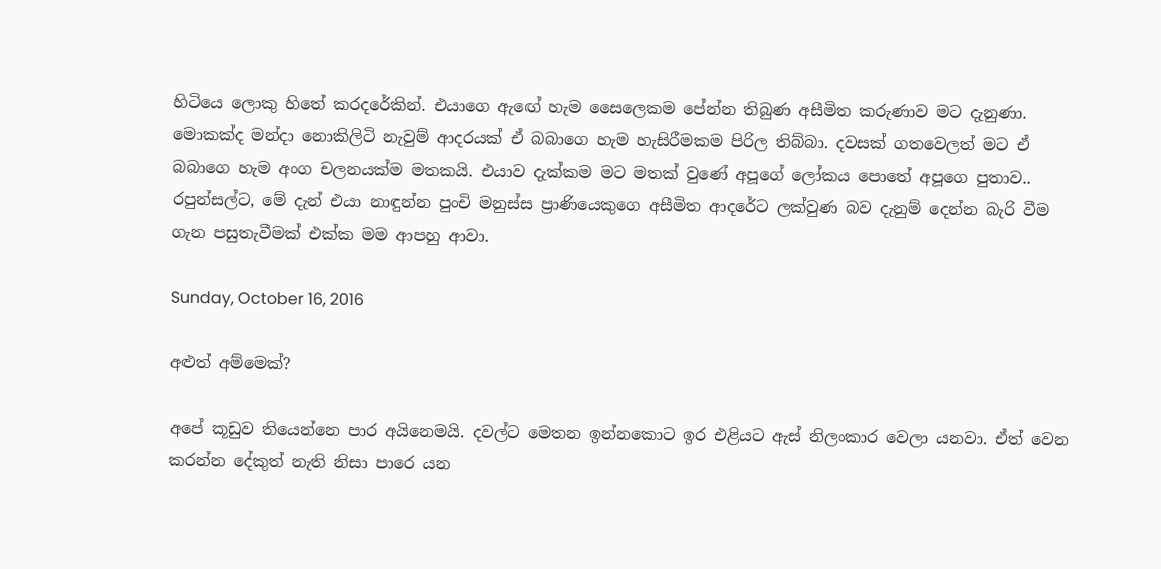හිටියෙ ලොකු හිතේ කරදරේකින්. එයාගෙ ඇඟේ හැම සෛලෙකම පේන්න තිබුණ අසීමිත කරුණාව මට දැනුණා. මොකක්ද මන්දා නොකිලිටි නැවුම් ආදරයක් ඒ බබාගෙ හැම හැසිරීමකම පිරිල තිබ්බා. දවසක් ගතවෙලත් මට ඒ බබාගෙ හැම අංග චලනයක්ම මතකයි. එයාව දැක්කම මට මතක් වුණේ අපූගේ ලෝකය පොතේ අපූගෙ පුතාව.. රපුන්සල්ට, මේ දැන් එයා නාඳුන්න පුංචි මනුස්ස ප්‍රාණියෙකුගෙ අසීමිත ආදරේට ලක්වුණ බව දැනුම් දෙන්න බැරි වීම ගැන පසුතැවීමක් එක්ක මම ආපහු ආවා.

Sunday, October 16, 2016

අළුත් අම්මෙක්?

අපේ කූඩුව තියෙන්නෙ පාර අයිනෙමයි. දවල්ට මෙතන ඉන්නකොට ඉර එළියට ඇස් නිලංකාර වෙලා යනවා. ඒත් වෙන කරන්න දේකුත් නැති නිසා පාරෙ යන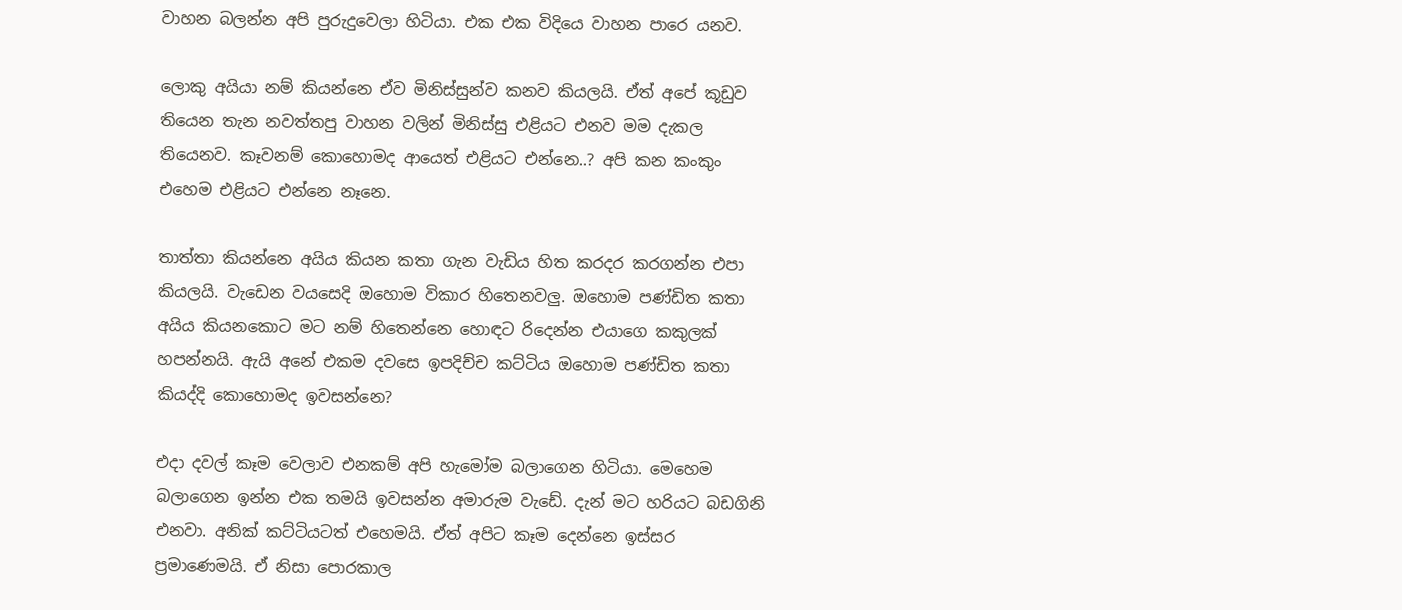වාහන බලන්න අපි පුරුදුවෙලා හිටියා. එක එක විදියෙ වාහන පාරෙ යනව.

ලොකු අයියා නම් කියන්නෙ ඒව මිනිස්සුන්ව කනව කියලයි. ඒත් අපේ කූඩුව තියෙන තැන නවත්තපු වාහන වලින් මිනිස්සු එළියට එනව මම දැකල තියෙනව. කෑවනම් කොහොමද ආයෙත් එළියට එන්නෙ..? අපි කන කංකුං එහෙම එළියට එන්නෙ නෑනෙ.

තාත්තා කියන්නෙ අයිය කියන කතා ගැන වැඩිය හිත කරදර කරගන්න එපා කියලයි. වැඩෙන වයසෙදි ඔහොම විකාර හිතෙනවලු. ඔහොම පණ්ඩිත කතා අයිය කියනකොට මට නම් හිතෙන්නෙ හොඳට රිදෙන්න එයාගෙ කකුලක් හපන්නයි. ඇයි අනේ එකම දවසෙ ඉපදිච්ච කට්ටිය ඔහොම පණ්ඩිත කතා කියද්දි කොහොමද ඉවසන්නෙ?

එදා දවල් කෑම වෙලාව එනකම් අපි හැමෝම බලාගෙන හිටියා. මෙහෙම බලාගෙන ඉන්න එක තමයි ඉවසන්න අමාරුම වැඩේ. දැන් මට හරියට බඩගිනි එනවා. අනික් කට්ටියටත් එහෙමයි. ඒත් අපිට කෑම දෙන්නෙ ඉස්සර ප්‍රමාණෙමයි. ඒ නිසා පොරකාල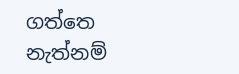ගත්තෙ නැත්නම්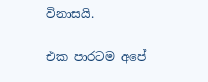විනාසයි.

එක පාරටම අපේ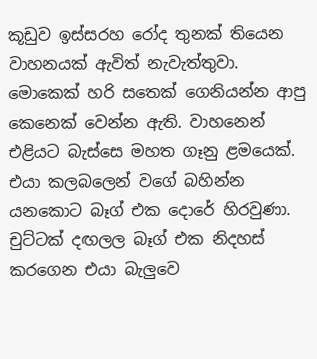කූඩුව ඉස්සරහ රෝද තුනක් තියෙන වාහනයක් ඇවිත් නැවැත්තුවා. මොකෙක් හරි සතෙක් ගෙනියන්න ආපු කෙනෙක් වෙන්න ඇති. වාහනෙන් එළියට බැස්සෙ මහත ගෑනු ළමයෙක්. එයා කලබලෙන් වගේ බහින්න යනකොට බෑග් එක දොරේ හිරවුණා. චුට්ටක් දඟලල බෑග් එක නිදහස් කරගෙන එයා බැලුවෙ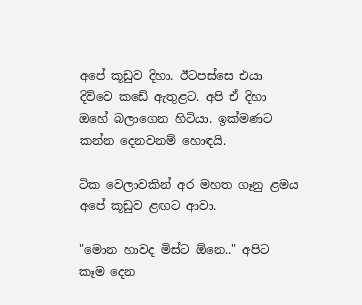අපේ කූඩුව දිහා. ඊටපස්සෙ එයා දිව්වෙ කඩේ ඇතුළට. අපි ඒ දිහා ඔහේ බලාගෙන හිටියා. ඉක්මණට කන්න දෙනවනම් හොඳයි.

ටික වෙලාවකින් අර මහත ගෑනු ළමය අපේ කූඩුව ළඟට ආවා.

"මොන හාවද මිස්ට ඕනෙ.." අපිට කෑම දෙන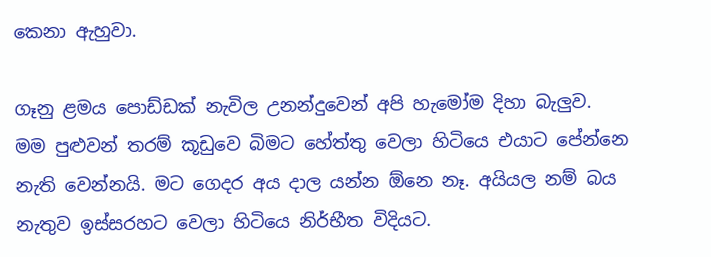කෙනා ඇහුවා.

ගෑනු ළමය පොඩ්ඩක් නැවිල උනන්දුවෙන් අපි හැමෝම දිහා බැලුව. මම පුළුවන් තරම් කූඩුවෙ බිමට හේත්තු වෙලා හිටියෙ එයාට පේන්නෙ නැති වෙන්නයි. මට ගෙදර අය දාල යන්න ඕනෙ නෑ. අයියල නම් බය නැතුව ඉස්සරහට වෙලා හිටියෙ නිර්භීත විදියට.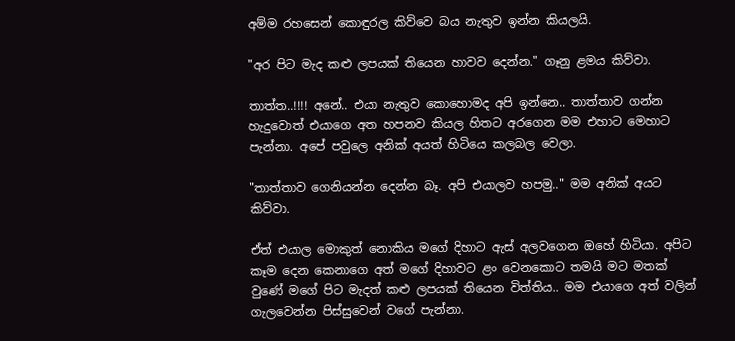අම්ම රහසෙන් කොඳුරල කිව්වෙ බය නැතුව ඉන්න කියලයි.

"අර පිට මැද කළු ලපයක් තියෙන හාවව දෙන්න." ගෑනු ළමය කිව්වා.

තාත්ත..!!!! අනේ.. එයා නැතුව කොහොමද අපි ඉන්නෙ.. තාත්තාව ගන්න හැදුවොත් එයාගෙ අත හපනව කියල හිතට අරගෙන මම එහාට මෙහාට පැන්නා. අපේ පවුලෙ අනික් අයත් හිටියෙ කලබල වෙලා.

"තාත්තාව ගෙනියන්න දෙන්න බෑ. අපි එයාලව හපමු.." මම අනික් අයට කිව්වා.

ඒත් එයාල මොකුත් නොකිය මගේ දිහාට ඇස් අලවගෙන ඔහේ හිටියා. අපිට කෑම දෙන කෙනාගෙ අත් මගේ දිහාවට ළං වෙනකොට තමයි මට මතක් වුණේ මගේ පිට මැදත් කළු ලපයක් තියෙන විත්තිය.. මම එයාගෙ අත් වලින් ගැලවෙන්න පිස්සුවෙන් වගේ පැන්නා.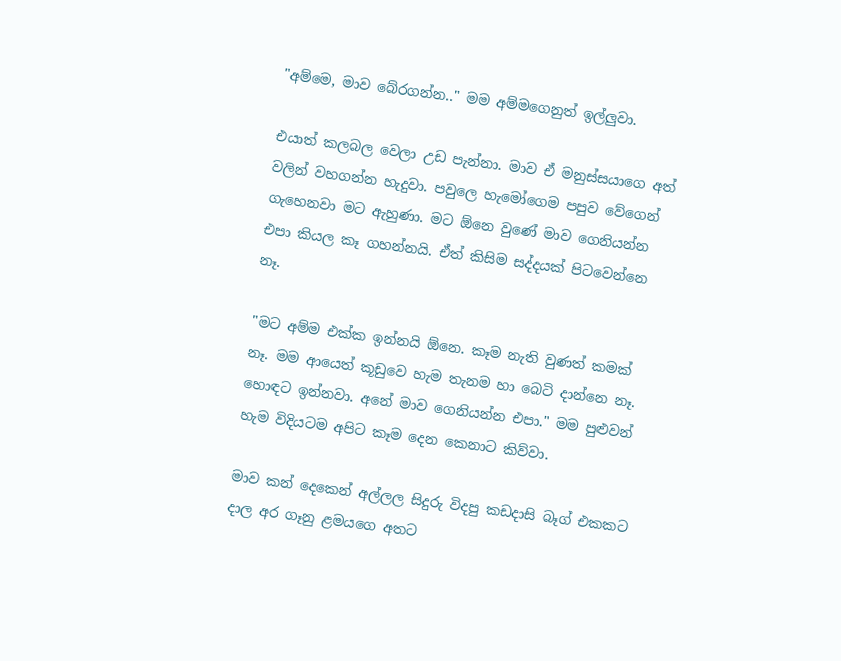"අම්මෙ, මාව බේරගන්න.." මම අම්මගෙනුත් ඉල්ලුවා.

එයාත් කලබල වෙලා උඩ පැන්නා. මාව ඒ මනුස්සයාගෙ අත් වලින් වහගන්න හැදුවා. පවුලෙ හැමෝගෙම පපුව වේගෙන් ගැහෙනවා මට ඇහුණා. මට ඕනෙ වුණේ මාව ගෙනියන්න එපා කියල කෑ ගහන්නයි. ඒත් කිසිම සද්දයක් පිටවෙන්නෙ නෑ.

"මට අම්ම එක්ක ඉන්නයි ඕනෙ. කෑම නැති වුණත් කමක් නෑ. මම ආයෙත් කූඩුවෙ හැම තැනම හා බෙටි දාන්නෙ නෑ. හොඳට ඉන්නවා. අනේ මාව ගෙනියන්න එපා." මම පුළුවන් හැම විදියටම අපිට කෑම දෙන කෙනාට කිව්වා.

මාව කන් දෙකෙන් අල්ලල සිදුරු විදපු කඩදාසි බෑග් එකකට දාල අර ගෑනු ළමයගෙ අතට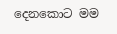දෙනකොට මම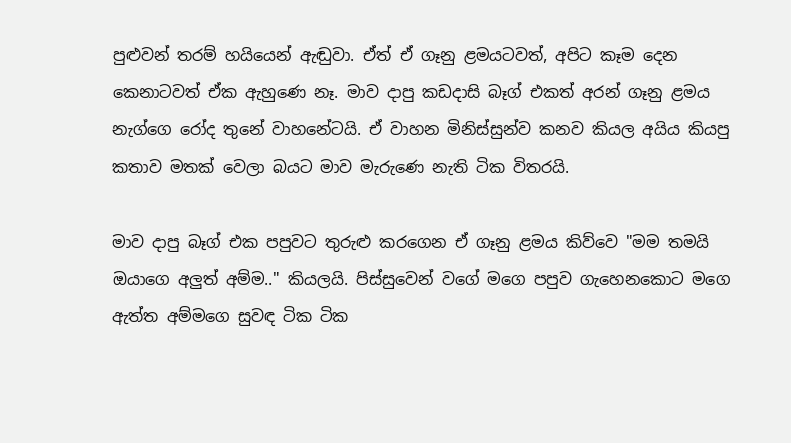පුළුවන් තරම් හයියෙන් ඇඬුවා. ඒත් ඒ ගෑනු ළමයටවත්, අපිට කෑම දෙන කෙනාටවත් ඒක ඇහුණෙ නෑ. මාව දාපු කඩදාසි බෑග් එකත් අරන් ගෑනු ළමය නැග්ගෙ රෝද තුනේ වාහනේටයි. ඒ වාහන මිනිස්සුන්ව කනව කියල අයිය කියපු කතාව මතක් වෙලා බයට මාව මැරුණෙ නැති ටික විතරයි.

මාව දාපු බෑග් එක පපුවට තුරුළු කරගෙන ඒ ගෑනු ළමය කිව්වෙ "මම තමයි ඔයාගෙ අලුත් අම්ම.." කියලයි. පිස්සුවෙන් වගේ මගෙ පපුව ගැහෙනකොට මගෙ ඇත්ත අම්මගෙ සුවඳ ටික ටික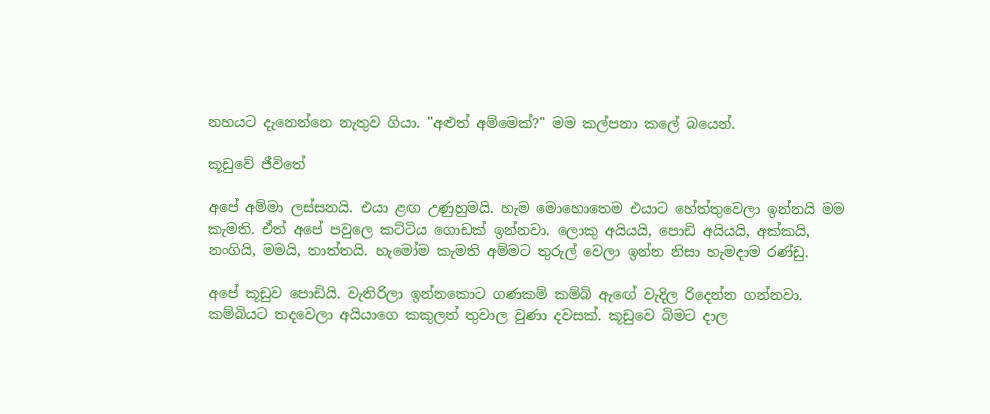නහයට දැනෙන්නෙ නැතුව ගියා. "අළුත් අම්මෙක්?" මම කල්පනා කලේ බයෙන්.

කූඩුවේ ජීවිතේ

අපේ අම්මා ලස්සනයි. එයා ළඟ උණුහුමයි. හැම මොහොතෙම එයාට හේත්තුවෙලා ඉන්නයි මම කැමති. ඒත් අපේ පවුලෙ කට්ටිය ගොඩක් ඉන්නවා. ලොකු අයියයි, පොඩි අයියයි, අක්කයි, නංගියි, මමයි, තාත්තයි. හැමෝම කැමති අම්මට තුරුල් වෙලා ඉන්න නිසා හැමදාම රණ්ඩු.

අපේ කූඩුව පොඩියි. වැතිරිලා ඉන්නකොට ගණකම් කම්බි ඇඟේ වැදිල රිදෙන්න ගන්නවා. කම්බියට තදවෙලා අයියාගෙ කකුලත් තුවාල වුණා දවසක්. කූඩුවෙ බිමට දාල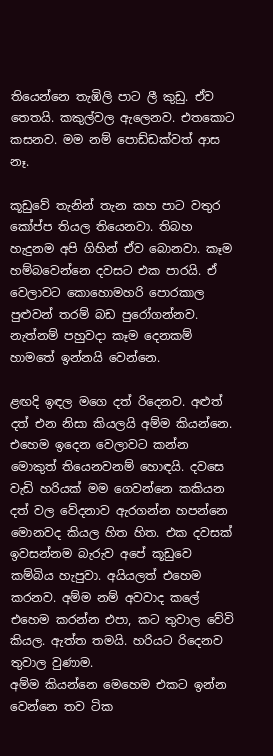තියෙන්නෙ තැඹිලි පාට ලී කුඩු. ඒව තෙතයි. කකුල්වල ඇලෙනව. එතකොට කසනව. මම නම් පොඩ්ඩක්වත් ආස නෑ.

කූඩුවේ තැනින් තැන කහ පාට වතුර කෝප්ප තියල තියෙනවා. තිබහ හැදුනම අපි ගිහින් ඒව බොනවා. කෑම හම්බවෙන්නෙ දවසට එක පාරයි. ඒ වෙලාවට කොහොමහරි පොරකාල පුළුවන් තරම් බඩ පුරෝගන්නව. නැත්නම් පහුවදා කෑම දෙනකම් හාමතේ ඉන්නයි වෙන්නෙ.

ළඟදි ඉඳල මගෙ දත් රිදෙනව. අළුත් දත් එන නිසා කියලයි අම්ම කියන්නෙ. එහෙම ඉදෙන වෙලාවට කන්න මොකුත් තියෙනවනම් හොඳයි. දවසෙ වැඩි හරියක් මම ගෙවන්නෙ කකියන දත් වල වේදනාව ඇරගන්න හපන්නෙ මොනවද කියල හිත හිත. එක දවසක් ඉවසන්නම බැරුව අපේ කූඩුවෙ කම්බිය හැපුවා. අයියලත් එහෙම කරනව. අම්ම නම් අවවාද කලේ එහෙම කරන්න එපා, කට තුවාල වේවි කියල. ඇත්ත තමයි. හරියට රිදෙනව තුවාල වුණාම.
අම්ම කියන්නෙ මෙහෙම එකට ඉන්න වෙන්නෙ තව ටික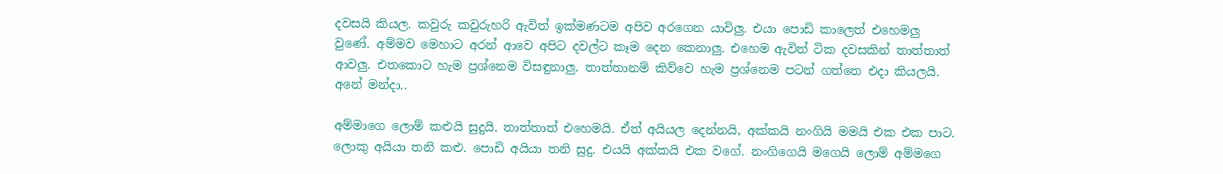දවසයි කියල. කවුරු කවුරුහරි ඇවිත් ඉක්මණටම අපිව අරගෙන යාවිලු. එයා පොඩි කාලෙත් එහෙමලු වුණේ. අම්මව මෙහාට අරන් ආවෙ අපිට දවල්ට කෑම දෙන කෙනාලු. එහෙම ඇවිත් ටික දවසකින් තාත්තාත් ආවලු. එතකොට හැම ප්‍රශ්නෙම විසඳුනාලු. තාත්තානම් කිව්වෙ හැම ප්‍රශ්නෙම පටන් ගත්තෙ එදා කියලයි. අනේ මන්දා..

අම්මාගෙ ලොම් කළුයි සුදුයි. තාත්තාත් එහෙමයි. ඒත් අයියල දෙන්නයි, අක්කයි නංගියි මමයි එක එක පාට. ලොකු අයියා තනි කළු. පොඩි අයියා තනි සුදු. එයයි අක්කයි එක වගේ. නංගිගෙයි මගෙයි ලොම් අම්මගෙ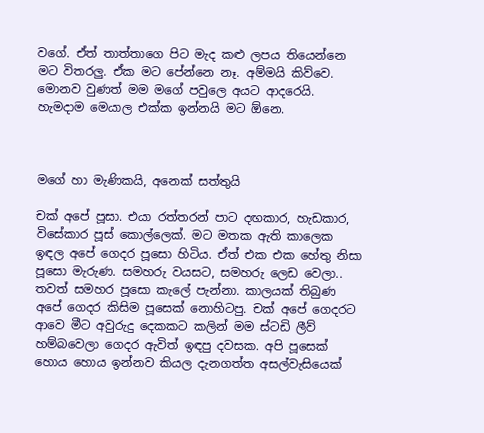වගේ. ඒත් තාත්තාගෙ පිට මැද කළු ලපය තියෙන්නෙ මට විතරලු. ඒක මට පේන්නෙ නෑ. අම්මයි කිව්වෙ. මොනව වුණත් මම මගේ පවුලෙ අයට ආදරෙයි. හැමදාම මෙයාල එක්ක ඉන්නයි මට ඕනෙ.



මගේ හා මැණිකයි, අනෙක් සත්තුයි

චක් අපේ පූසා. එයා රත්තරන් පාට දඟකාර, හැඩකාර, විසේකාර පූස් කොල්ලෙක්. මට මතක ඇති කාලෙක ඉඳල අපේ ගෙදර පූසො හිටිය. ඒත් එක එක හේතු නිසා පූසො මැරුණ. සමහරු වයසට, සමහරු ලෙඩ වෙලා.. තවත් සමහර පූසො කැලේ පැන්නා. කාලයක් තිබුණ අපේ ගෙදර කිසිම පූසෙක් නොහිටපු. චක් අපේ ගෙදරට ආවෙ මීට අවුරුදු දෙකකට කලින් මම ස්ටඩි ලීව් හම්බවෙලා ගෙදර ඇවිත් ඉඳපු දවසක. අපි පූසෙක් හොය හොය ඉන්නව කියල දැනගත්ත අසල්වැසියෙක්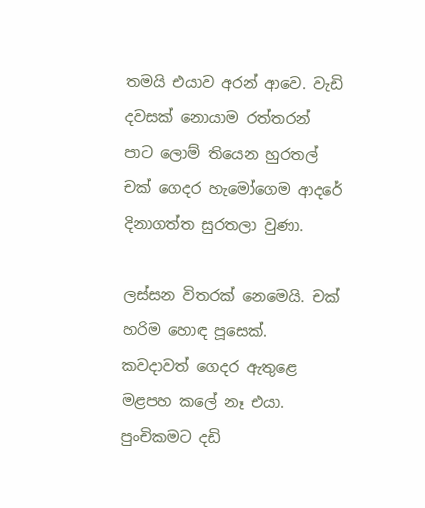තමයි එයාව අරන් ආවෙ. වැඩි දවසක් නොයාම රත්තරන් පාට ලොම් තියෙන හුරතල් චක් ගෙදර හැමෝගෙම ආදරේ දිනාගත්ත සුරතලා වුණා.

ලස්සන විතරක් නෙමෙයි. චක් හරිම හොඳ පූසෙක්. කවදාවත් ගෙදර ඇතුළෙ මළපහ කලේ නෑ එයා. පුංචිකමට දඩි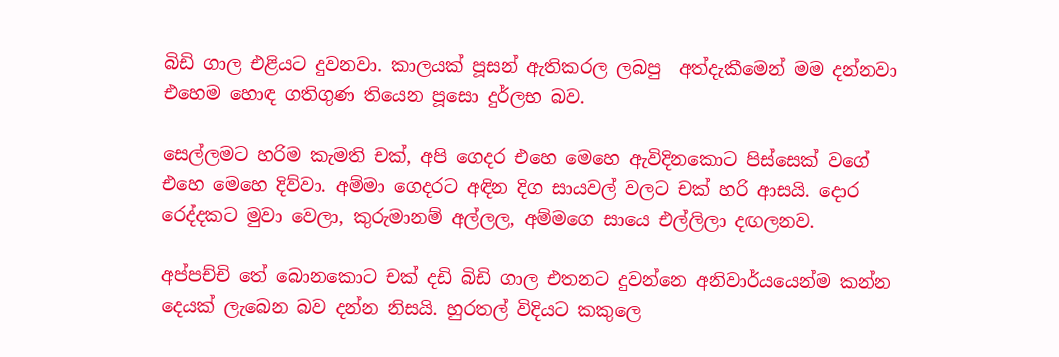බිඩි ගාල එළියට දුවනවා. කාලයක් පූසන් ඇතිකරල ලබපු  අත්දැකීමෙන් මම දන්නවා එහෙම හොඳ ගතිගුණ තියෙන පූසො දුර්ලභ බව.

සෙල්ලමට හරිම කැමති චක්, අපි ගෙදර එහෙ මෙහෙ ඇවිදිනකොට පිස්සෙක් වගේ එහෙ මෙහෙ දිව්වා. අම්මා ගෙදරට අඳින දිග සායවල් වලට චක් හරි ආසයි. දොර රෙද්දකට මුවා වෙලා, කුරුමානම් අල්ලල, අම්මගෙ සායෙ එල්ලිලා දඟලනව.

අප්පච්චි තේ බොනකොට චක් දඩි බිඩි ගාල එතනට දුවන්නෙ අනිවාර්යයෙන්ම කන්න දෙයක් ලැබෙන බව දන්න නිසයි. හුරතල් විදියට කකුලෙ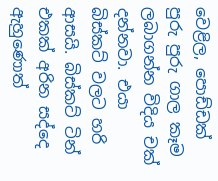වෙළිල, පොඩ්ඩක් පුරු පුරු ගාල කෑම ලබාගන්න විදිය චක් දන්නවා. එයා බිස්කට් වලට හරි ආසයි. බිස්කට් ටින් එකක් අරින සද්දෙ ඇහුණොත්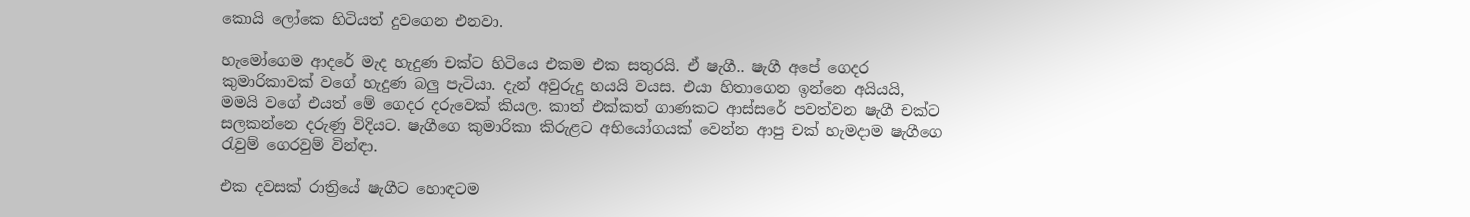කොයි ලෝකෙ හිටියත් දුවගෙන එනවා.

හැමෝගෙම ආදරේ මැද හැදුණ චක්ට හිටියෙ එකම එක සතුරයි. ඒ ෂැගී.. ෂැගී අපේ ගෙදර කුමාරිකාවක් වගේ හැදුණ බලු පැටියා. දැන් අවුරුදු හයයි වයස. එයා හිතාගෙන ඉන්නෙ අයියයි, මමයි වගේ එයත් මේ ගෙදර දරුවෙක් කියල. කාත් එක්කත් ගාණකට ආස්සරේ පවත්වන ෂැගී චක්ට සලකන්නෙ දරුණු විදියට. ෂැගීගෙ කුමාරිකා කිරුළට අභියෝගයක් වෙන්න ආපු චක් හැමදාම ෂැගීගෙ රැවුම් ගෙරවුම් වින්ඳා.

එක දවසක් රාත්‍රියේ ෂැගීට හොඳටම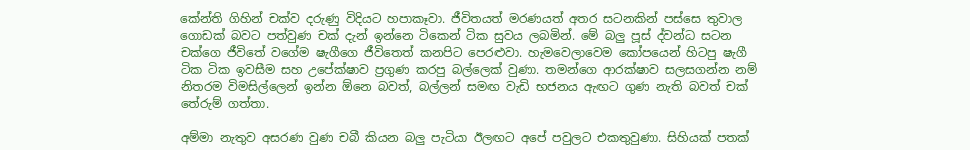කේන්ති ගිහින් චක්ව දරුණු විදියට හපාකෑවා. ජීවිතයත් මරණයත් අතර සටනකින් පස්සෙ තුවාල ගොඩක් බවට පත්වුණ චක් දැන් ඉන්නෙ ටිකෙන් ටික සුවය ලබමින්. මේ බලු පූස් ද්වන්ධ සටන චක්ගෙ ජීවිතේ වගේම ෂැගීගෙ ජීවිතෙත් කනපිට පෙරළුවා. හැමවෙලාවෙම කෝපයෙන් හිටපු ෂැගී ටික ටික ඉවසීම සහ උපේක්ෂාව ප්‍රගුණ කරපු බල්ලෙක් වුණා. තමන්ගෙ ආරක්ෂාව සලසගන්න නම් නිතරම විමසිල්ලෙන් ඉන්න ඕනෙ බවත්, බල්ලන් සමඟ වැඩි භජනය ඇඟට ගුණ නැති බවත් චක් තේරුම් ගත්තා.

අම්මා නැතුව අසරණ වුණ චබී කියන බලු පැටියා ඊලඟට අපේ පවුලට එකතුවුණා. සිහියක් පතක්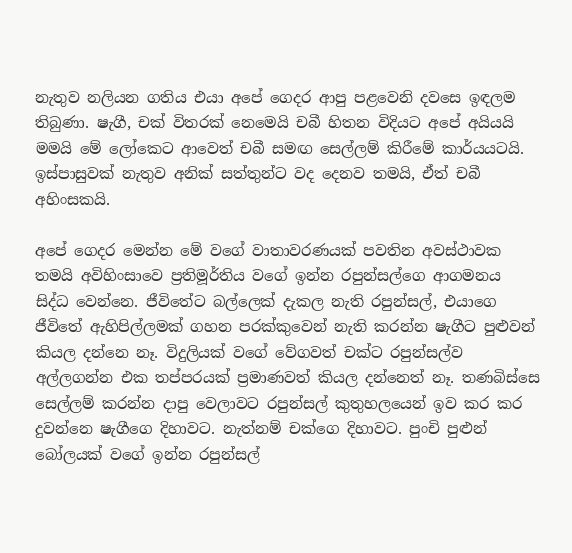නැතුව නලියන ගතිය එයා අපේ ගෙදර ආපු පළවෙනි දවසෙ ඉඳලම තිබුණා. ෂැගී, චක් විතරක් නෙමෙයි චබී හිතන විදියට අපේ අයියයි මමයි මේ ලෝකෙට ආවෙත් චබී සමඟ සෙල්ලම් කිරීමේ කාර්යයටයි. ඉස්පාසුවක් නැතුව අනික් සත්තුන්ට වද දෙනව තමයි, ඒත් චබී අහිංසකයි.

අපේ ගෙදර මෙන්න මේ වගේ වාතාවරණයක් පවතින අවස්ථාවක තමයි අවිහිංසාවෙ ප්‍රතිමූර්තිය වගේ ඉන්න රපුන්සල්ගෙ ආගමනය සිද්ධ වෙන්නෙ. ජීවිතේට බල්ලෙක් දැකල නැති රපුන්සල්, එයාගෙ ජීවිතේ ඇහිපිල්ලමක් ගහන පරක්කුවෙන් නැති කරන්න ෂැගීට පුළුවන් කියල දන්නෙ නෑ. විදුලියක් වගේ වේගවත් චක්ට රපුන්සල්ව අල්ලගන්න එක තප්පරයක් ප්‍රමාණවත් කියල දන්නෙත් නෑ. තණබිස්සෙ සෙල්ලම් කරන්න දාපු වෙලාවට රපුන්සල් කුතුහලයෙන් ඉව කර කර දුවන්නෙ ෂැගීගෙ දිහාවට. නැත්නම් චක්ගෙ දිහාවට. පුංචි පුළුන් බෝලයක් වගේ ඉන්න රපුන්සල්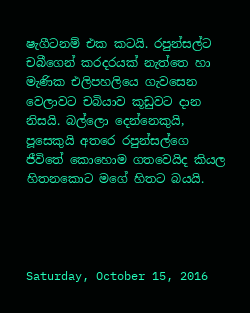ෂැගීටනම් එක කටයි. රපුන්සල්ට චබීගෙන් කරදරයක් නැත්තෙ හා මැණික එලිපහලියෙ ගැවසෙන වෙලාවට චබියාව කූඩුවට දාන නිසයි. බල්ලො දෙන්නෙකුයි, පූසෙකුයි අතරෙ රපුන්සල්ගෙ ජීවිතේ කොහොම ගතවෙයිද කියල හිතනකොට මගේ හිතට බයයි.




Saturday, October 15, 2016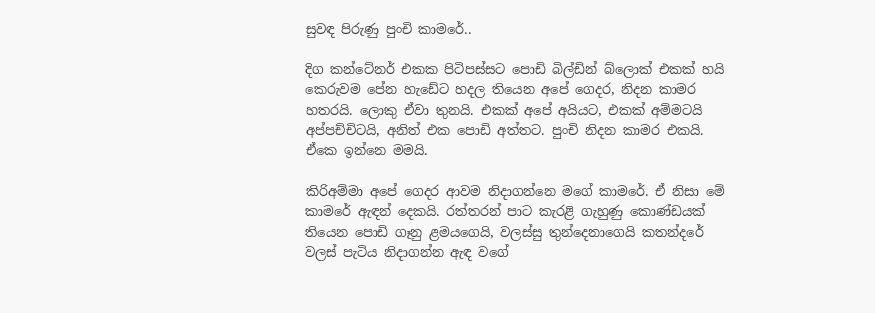සුවඳ පිරුණු පුංචි කාමරේ..

දිග කන්ටේනර් එකක පිටිපස්සට පොඩි බිල්ඩින් බ්ලොක් එකක් හයි කෙරුවම පේන හැඩේට හදල තියෙන අපේ ගෙදර, නිදන කාමර හතරයි. ලොකු ඒවා තුනයි. එකක් අපේ අයියට, එකක් අම්මටයි අප්පච්චිටයි, අනිත් එක පොඩි අත්තට. පුංචි නිදන කාමර එකයි. ඒකෙ ඉන්නෙ මමයි.

කිරිඅම්මා අපේ ගෙදර ආවම නිදාගන්නෙ මගේ කාමරේ. ඒ නිසා මේ කාමරේ ඇඳන් දෙකයි. රත්තරන් පාට කැරළි ගැහුණු කොණ්ඩයක් තියෙන පොඩි ගෑනු ළමයගෙයි, වලස්සු තුන්දෙනාගෙයි කතන්දරේ වලස් පැටිය නිදාගන්න ඇඳ වගේ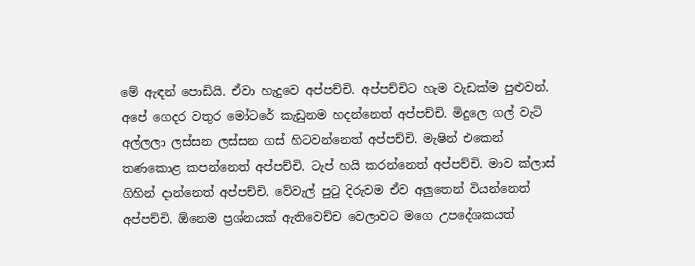මේ ඇඳන් පොඩියි. ඒවා හැදුවෙ අප්පච්චි. අප්පච්චිට හැම වැඩක්ම පුළුවන්. අපේ ගෙදර වතුර මෝටරේ කැඩුනම හදන්නෙත් අප්පච්චි. මිදුලෙ ගල් වැටි අල්ලලා ලස්සන ලස්සන ගස් හිටවන්නෙත් අප්පච්චි. මැෂින් එකෙන් තණකොළ කපන්නෙත් අප්පච්චි. ටැප් හයි කරන්නෙත් අප්පච්චි. මාව ක්ලාස් ගිහින් දාන්නෙත් අප්පච්චි. වේවැල් පුටු දිරුවම ඒව අලුතෙන් වියන්නෙත් අප්පච්චි. ඕනෙම ප්‍රශ්නයක් ඇතිවෙච්ච වෙලාවට මගෙ උපදේශකයත්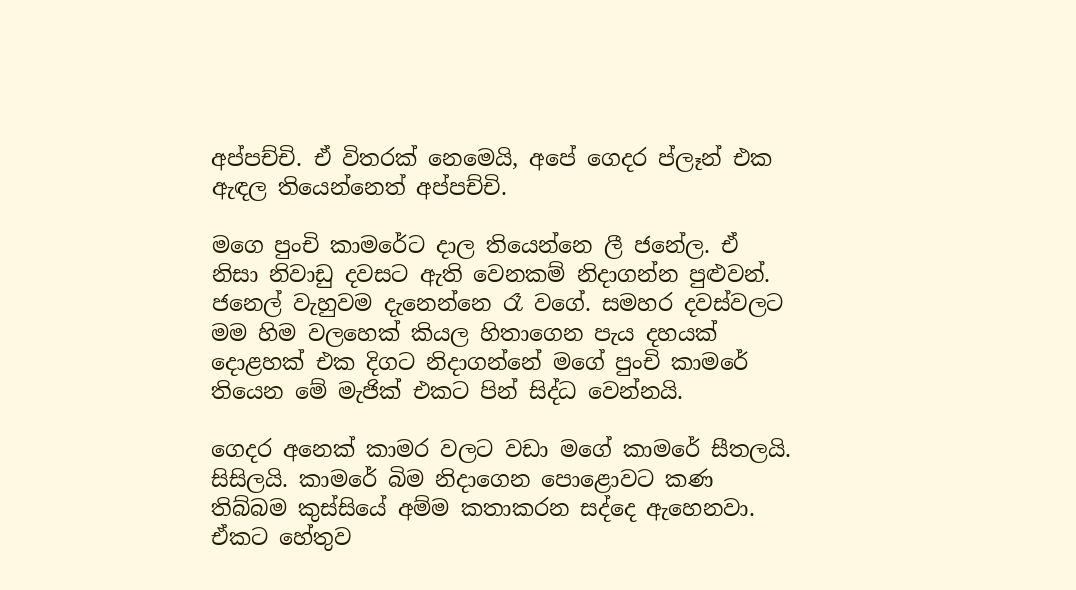අප්පච්චි. ඒ විතරක් නෙමෙයි, අපේ ගෙදර ප්ලෑන් එක ඇඳල තියෙන්නෙත් අප්පච්චි.

මගෙ පුංචි කාමරේට දාල තියෙන්නෙ ලී ජනේල. ඒ නිසා නිවාඩු දවසට ඇති වෙනකම් නිදාගන්න පුළුවන්. ජනෙල් වැහුවම දැනෙන්නෙ රෑ වගේ. සමහර දවස්වලට මම හිම වලහෙක් කියල හිතාගෙන පැය දහයක් දොළහක් එක දිගට නිදාගන්නේ මගේ පුංචි කාමරේ තියෙන මේ මැජික් එකට පින් සිද්ධ වෙන්නයි.

ගෙදර අනෙක් කාමර වලට වඩා මගේ කාමරේ සීතලයි. සිසිලයි. කාමරේ බිම නිදාගෙන පොළොවට කණ තිබ්බම කුස්සියේ අම්ම කතාකරන සද්දෙ ඇහෙනවා. ඒකට හේතුව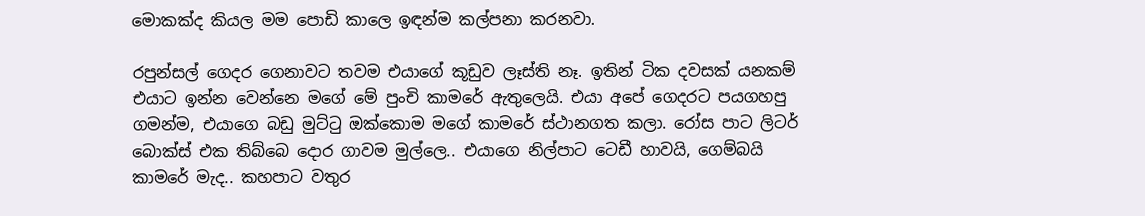මොකක්ද කියල මම පොඩි කාලෙ ඉඳන්ම කල්පනා කරනවා.

රපුන්සල් ගෙදර ගෙනාවට තවම එයාගේ කූඩුව ලෑස්ති නෑ. ඉතින් ටික දවසක් යනකම් එයාට ඉන්න වෙන්නෙ මගේ මේ පුංචි කාමරේ ඇතුලෙයි. එයා අපේ ගෙදරට පයගහපු ගමන්ම, එයාගෙ බඩු මුට්ටු ඔක්කොම මගේ කාමරේ ස්ථානගත කලා. රෝස පාට ලිටර් බොක්ස් එක තිබ්බෙ දොර ගාවම මුල්ලෙ.. එයාගෙ නිල්පාට ටෙඩී හාවයි, ගෙම්බයි කාමරේ මැද.. කහපාට වතුර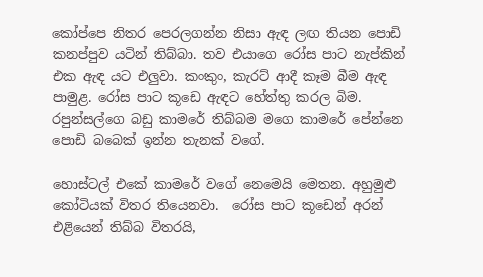කෝප්පෙ නිතර පෙරලගන්න නිසා ඇඳ ලඟ තියන පොඩි කනප්පුව යටින් තිබ්බා. තව එයාගෙ රෝස පාට නැප්කින් එක ඇඳ යට එලුවා. කංකුං, කැරට් ආදී කෑම බීම ඇඳ පාමුළ. රෝස පාට කූඩෙ ඇඳට හේත්තු කරල බිම. රපුන්සල්ගෙ බඩු කාමරේ තිබ්බම මගෙ කාමරේ පේන්නෙ පොඩි බබෙක් ඉන්න තැනක් වගේ.

හොස්ටල් එකේ කාමරේ වගේ නෙමෙයි මෙතන. අහුමුළු කෝටියක් විතර තියෙනවා.  රෝස පාට කූඩෙන් අරන් එළියෙන් තිබ්බ විතරයි,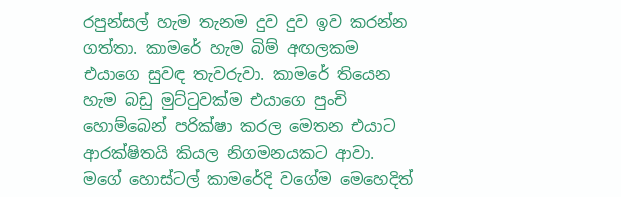රපුන්සල් හැම තැනම දුව දුව ඉව කරන්න ගත්තා. කාමරේ හැම බිම් අඟලකම එයාගෙ සුවඳ තැවරුවා. කාමරේ තියෙන හැම බඩු මුට්ටුවක්ම එයාගෙ පුංචි හොම්බෙන් පරික්ෂා කරල මෙතන එයාට ආරක්ෂිතයි කියල නිගමනයකට ආවා. මගේ හොස්ටල් කාමරේදි වගේම මෙහෙදිත්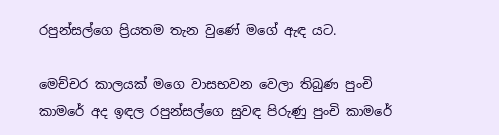රපුන්සල්ගෙ ප්‍රියතම තැන වුණේ මගේ ඇඳ යට.

මෙච්චර කාලයක් මගෙ වාසභවන වෙලා තිබුණ පුංචි කාමරේ අද ඉඳල රපුන්සල්ගෙ සුවඳ පිරුණු පුංචි කාමරේ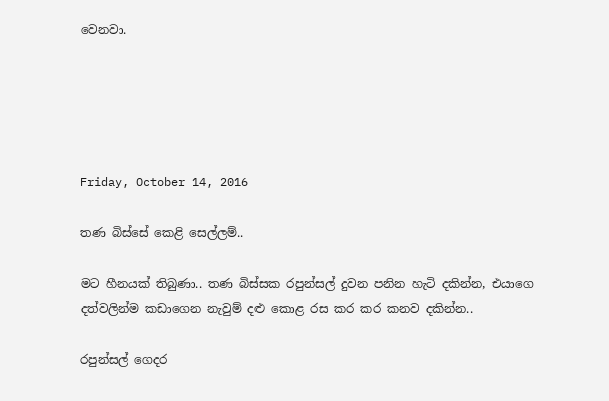වෙනවා.





Friday, October 14, 2016

තණ බිස්සේ කෙළි සෙල්ලම්..

මට හීනයක් තිබුණා.. තණ බිස්සක රපුන්සල් දුවන පනින හැටි දකින්න, එයාගෙ දත්වලින්ම කඩාගෙන නැවුම් දළු කොළ රස කර කර කනව දකින්න..

රපුන්සල් ගෙදර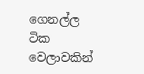ගෙනල්ල ටික වෙලාවකින්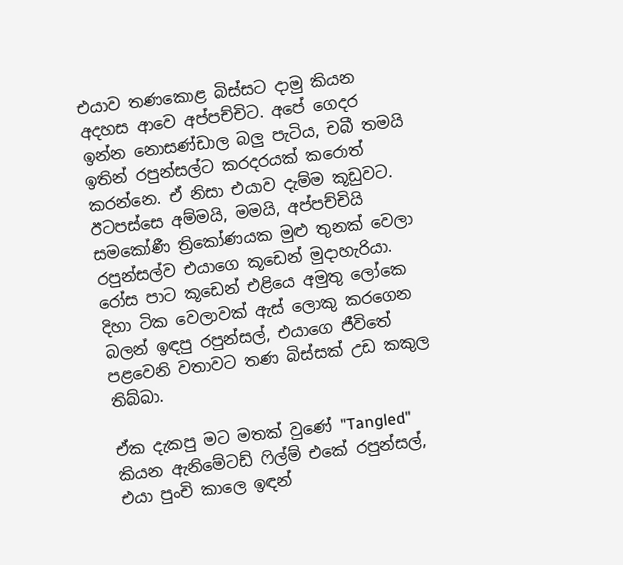එයාව තණකොළ බිස්සට දාමු කියන අදහස ආවෙ අප්පච්චිට. අපේ ගෙදර ඉන්න නොසණ්ඩාල බලු පැටිය, චබී තමයි ඉතින් රපුන්සල්ට කරදරයක් කරොත් කරන්නෙ. ඒ නිසා එයාව දැම්ම කූඩුවට. ඊටපස්සෙ අම්මයි, මමයි, අප්පච්චියි සමකෝණී ත්‍රිකෝණයක මුළු තුනක් වෙලා රපුන්සල්ව එයාගෙ කූඩෙන් මුදාහැරියා. රෝස පාට කූඩෙන් එළියෙ අමුතු ලෝකෙ දිහා ටික වෙලාවක් ඇස් ලොකු කරගෙන බලන් ඉඳපු රපුන්සල්, එයාගෙ ජීවිතේ පළවෙනි වතාවට තණ බිස්සක් උඩ කකුල තිබ්බා.

ඒක දැකපු මට මතක් වුණේ "Tangled" කියන ඇනිමේටඩ් ෆිල්ම් එකේ රපුන්සල්, එයා පුංචි කාලෙ ඉඳන්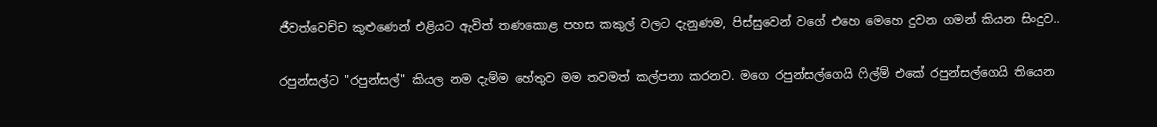ජීවත්වෙච්ච කුළුණෙන් එළියට ඇවිත් තණකොළ පහස කකුල් වලට දැනුණම, පිස්සුවෙන් වගේ එහෙ මෙහෙ දුවන ගමන් කියන සිංදුව..

රපුන්සල්ට "රපුන්සල්" කියල නම දැම්ම හේතුව මම තවමත් කල්පනා කරනව. මගෙ රපුන්සල්ගෙයි ෆිල්ම් එකේ රපුන්සල්ගෙයි තියෙන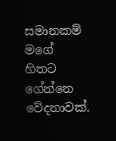සමානකම් මගේ හිතට ගේන්නෙ වේදනාවක්.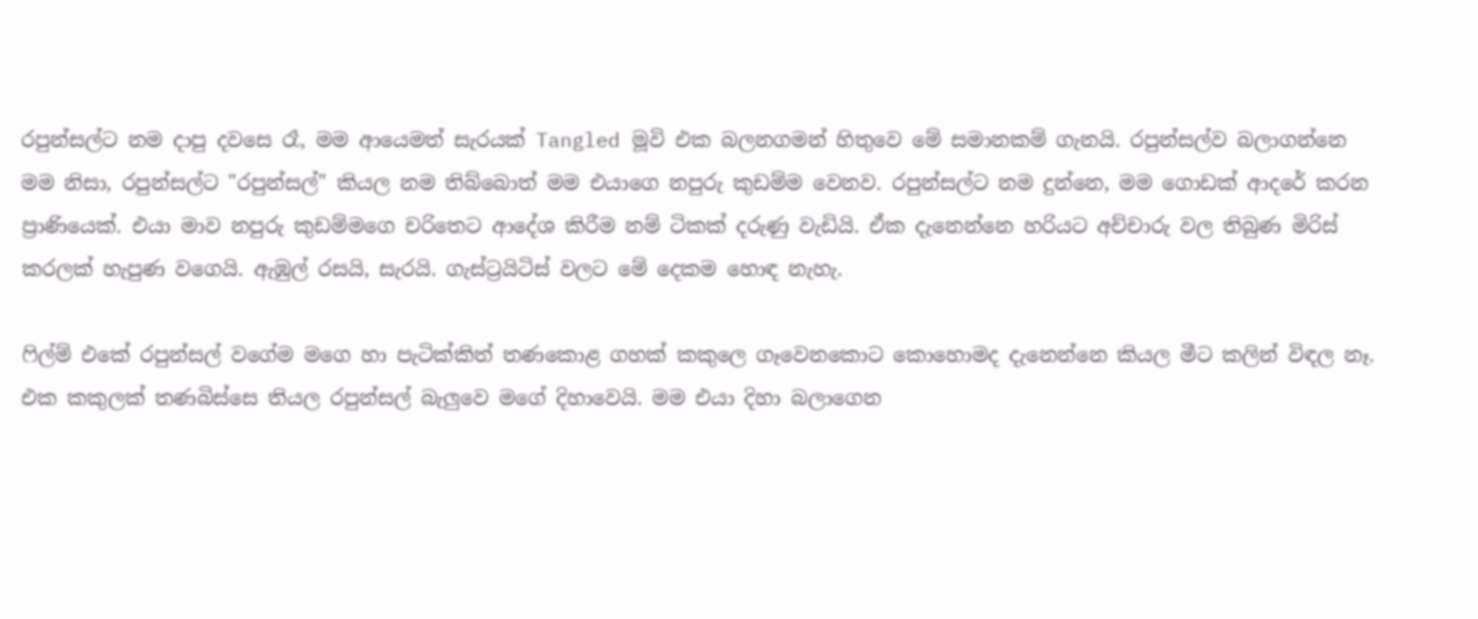රපුන්සල්ට නම දාපු දවසෙ රෑ, මම ආයෙමත් සැරයක් Tangled මූවි එක බලනගමන් හිතුවෙ මේ සමානකම් ගැනයි. රපුන්සල්ව බලාගන්නෙ මම නිසා, රපුන්සල්ට "රපුන්සල්" කියල නම තිබ්බොත් මම එයාගෙ නපුරු කුඩම්ම වෙනව. රපුන්සල්ට නම දුන්නෙ, මම ගොඩක් ආදරේ කරන ප්‍රාණියෙක්. එයා මාව නපුරු කුඩම්මගෙ චරිතෙට ආදේශ කිරීම නම් ටිකක් දරුණු වැඩියි. ඒක දැනෙන්නෙ හරියට අච්චාරු වල තිබුණ මිරිස් කරලක් හැපුණ වගෙයි. ඇඹුල් රසයි, සැරයි. ගැස්ට්‍රයිටිස් වලට මේ දෙකම හොඳ නැහැ.

ෆිල්ම් එකේ රපුන්සල් වගේම මගෙ හා පැටික්කිත් තණකොළ ගහක් කකුලෙ ගෑවෙනකොට කොහොමද දැනෙන්නෙ කියල මීට කලින් විඳල නෑ. එක කකුලක් තණබිස්සෙ තියල රපුන්සල් බැලුවෙ මගේ දිහාවෙයි. මම එයා දිහා බලාගෙන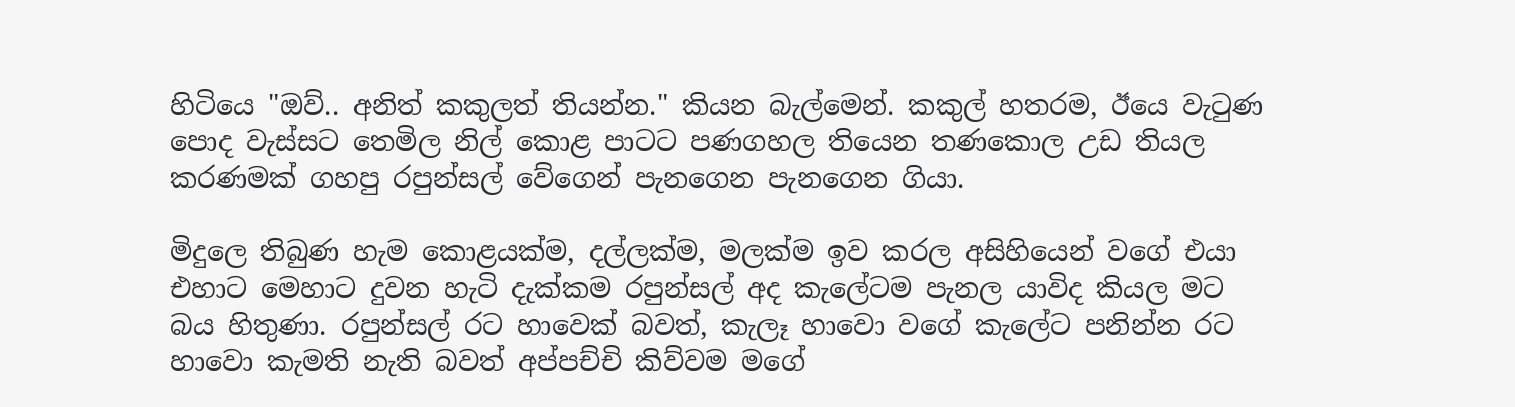හිටියෙ "ඔව්.. අනිත් කකුලත් තියන්න." කියන බැල්මෙන්. කකුල් හතරම, ඊයෙ වැටුණ පොද වැස්සට තෙමිල නිල් කොළ පාටට පණගහල තියෙන තණකොල උඩ තියල කරණමක් ගහපු රපුන්සල් වේගෙන් පැනගෙන පැනගෙන ගියා.

මිදුලෙ තිබුණ හැම කොළයක්ම, දල්ලක්ම, මලක්ම ඉව කරල අසිහියෙන් වගේ එයා එහාට මෙහාට දුවන හැටි දැක්කම රපුන්සල් අද කැලේටම පැනල යාවිද කියල මට බය හිතුණා. රපුන්සල් රට හාවෙක් බවත්, කැලෑ හාවො වගේ කැලේට පනින්න රට හාවො කැමති නැති බවත් අප්පච්චි කිව්වම මගේ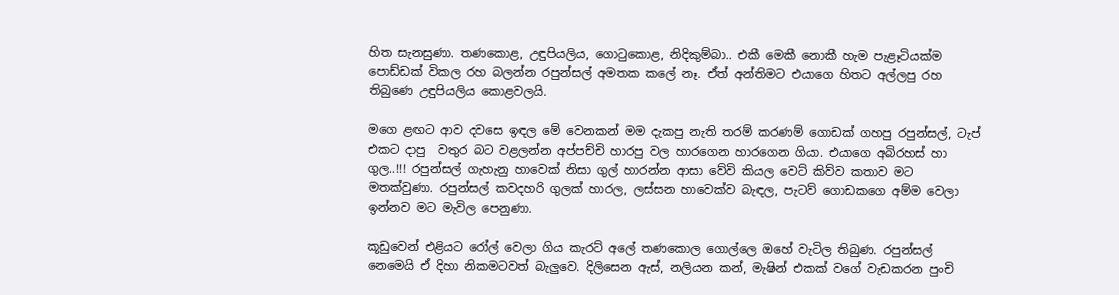හිත සැනසුණා. තණකොළ, උඳුපියලිය, ගොටුකොළ, නිදිකුම්බා.. එකී මෙකී නොකී හැම පැළෑටියක්ම පොඩ්ඩක් විකල රහ බලන්න රපුන්සල් අමතක කලේ නෑ. ඒත් අන්තිමට එයාගෙ හිතට අල්ලපු රහ තිබුණෙ උඳුපියලිය කොළවලයි.

මගෙ ළඟට ආව දවසෙ ඉඳල මේ වෙනකන් මම දැකපු නැති තරම් කරණම් ගොඩක් ගහපු රපුන්සල්, ටැප් එකට දාපු  වතුර බට වළලන්න අප්පච්චි හාරපු වල හාරගෙන හාරගෙන ගියා. එයාගෙ අබිරහස් හා ගුල..!!! රපුන්සල් ගැහැනු හාවෙක් නිසා ගුල් හාරන්න ආසා වේවි කියල වෙට් කිව්ව කතාව මට මතක්වුණා. රපුන්සල් කවදහරි ගුලක් හාරල, ලස්සන හාවෙක්ව බැඳල, පැටව් ගොඩකගෙ අම්ම වෙලා ඉන්නව මට මැවිල පෙනුණා.

කූඩුවෙන් එළියට රෝල් වෙලා ගිය කැරට් අලේ තණකොල ගොල්ලෙ ඔහේ වැටිල තිබුණ. රපුන්සල් නෙමෙයි ඒ දිහා නිකමටවත් බැලුවෙ. දිලිසෙන ඇස්, නලියන කන්, මැෂින් එකක් වගේ වැඩකරන පුංචි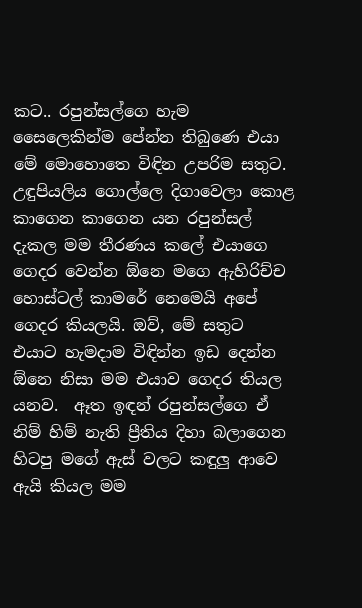කට.. රපුන්සල්ගෙ හැම සෛලෙකින්ම පේන්න තිබුණෙ එයා මේ මොහොතෙ විඳින උපරිම සතුට. උඳුපියලිය ගොල්ලෙ දිගාවෙලා කොළ කාගෙන කාගෙන යන රපුන්සල් දැකල මම තීරණය කලේ එයාගෙ ගෙදර වෙන්න ඕනෙ මගෙ ඇහිරිච්ච හොස්ටල් කාමරේ නෙමෙයි අපේ ගෙදර කියලයි. ඔව්, මේ සතුට එයාට හැමදාම විඳින්න ඉඩ දෙන්න ඕනෙ නිසා මම එයාව ගෙදර තියල යනව.  ඈත ඉඳන් රපුන්සල්ගෙ ඒ නිම් හිම් නැති ප්‍රීතිය දිහා බලාගෙන හිටපු මගේ ඇස් වලට කඳුලු ආවෙ ඇයි කියල මම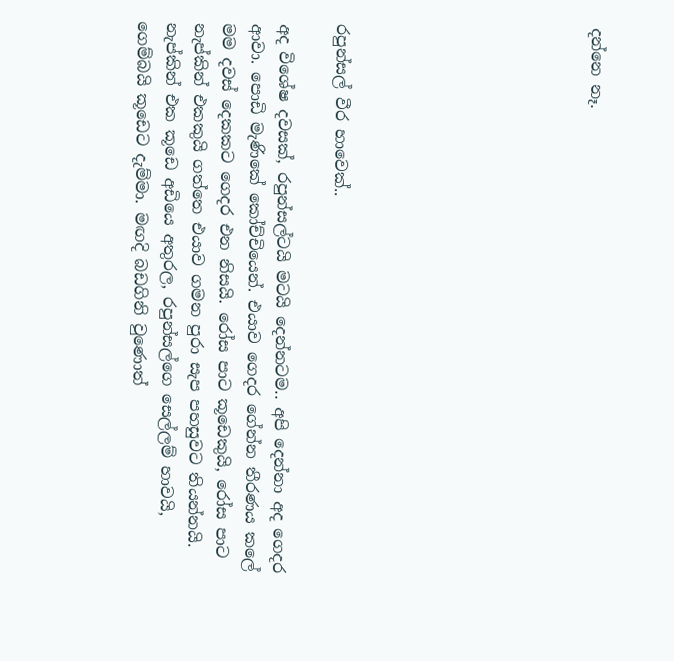දන්නෙ නෑ.








රපුන්සල් වීර හාවෙක්..

අද විශේෂ දවසක්, රපුන්සල්ටයි මටයි දෙන්නටම.. අපි දෙන්නා අද ගෙදර ආවා. පොඩි මැණිකේ කෝච්චියෙන්. එයාව ගෙදර ගේන්න තීරණය කලේ මම දවස් දෙකකට ගෙදර එන නිසයි. රෝස පාට කූඩෙකුයි, රෝස පාට නැප්කින් එකකුයි ගත්තෙ එයාව ගමන පුරා සැප පහසුවට තියන්නයි. නැප්කින් එක කූඩෙ අඩියෙ අතුරල, රපුන්සල්ගෙ සෙල්ලම් හාවයි, ගෙම්බයි කූඩෙට දැම්මා. මඟදි බඩගිනි වුණොත්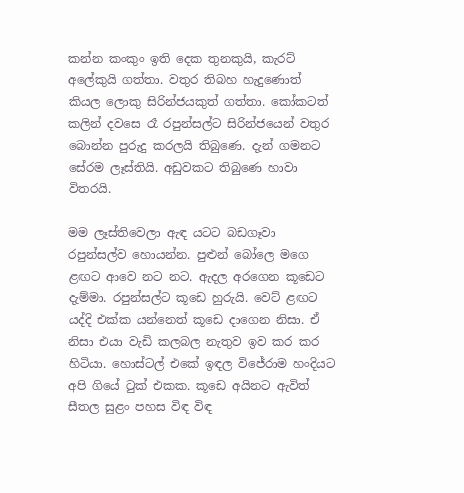කන්න කංකුං ඉති දෙක තුනකුයි, කැරට් අලේකුයි ගත්තා. වතුර තිබහ හැදුණොත් කියල ලොකු සිරින්ජයකුත් ගත්තා. කෝකටත් කලින් දවසෙ රෑ රපුන්සල්ට සිරින්ජයෙන් වතුර බොන්න පුරුදු කරලයි තිබුණෙ. දැන් ගමනට සේරම ලෑස්තියි. අඩුවකට තිබුණෙ හාවා විතරයි.

මම ලෑස්තිවෙලා ඇඳ යටට බඩගෑවා රපුන්සල්ව හොයන්න. පුළුන් බෝලෙ මගෙ ළඟට ආවෙ නට නට. ඇදල අරගෙන කූඩෙට දැම්මා. රපුන්සල්ට කූඩෙ හුරුයි. වෙට් ළඟට යද්දි එක්ක යන්නෙත් කූඩෙ දාගෙන නිසා. ඒ නිසා එයා වැඩි කලබල නැතුව ඉව කර කර හිටියා. හොස්ටල් එකේ ඉඳල විජේරාම හංදියට අපි ගියේ ටුක් එකක. කූඩෙ අයිනට ඇවිත් සීතල සුළං පහස විඳ විඳ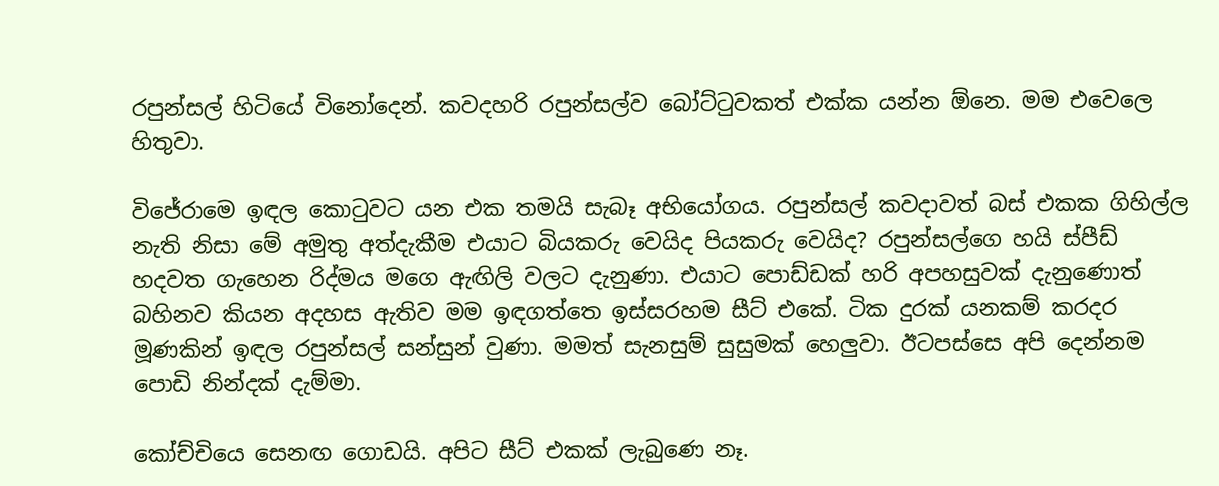රපුන්සල් හිටියේ විනෝදෙන්. කවදහරි රපුන්සල්ව බෝට්ටුවකත් එක්ක යන්න ඕනෙ. මම එවෙලෙ හිතුවා.

විජේරාමෙ ඉඳල කොටුවට යන එක තමයි සැබෑ අභියෝගය. රපුන්සල් කවදාවත් බස් එකක ගිහිල්ල නැති නිසා මේ අමුතු අත්දැකීම එයාට බියකරු වෙයිද පියකරු වෙයිද? රපුන්සල්ගෙ හයි ස්පීඩ් හදවත ගැහෙන රිද්මය මගෙ ඇඟිලි වලට දැනුණා. එයාට පොඩ්ඩක් හරි අපහසුවක් දැනුණොත් බහිනව කියන අදහස ඇතිව මම ඉඳගත්තෙ ඉස්සරහම සීට් එකේ. ටික දුරක් යනකම් කරදර මූණකින් ඉඳල රපුන්සල් සන්සුන් වුණා. මමත් සැනසුම් සුසුමක් හෙලුවා. ඊටපස්සෙ අපි දෙන්නම පොඩි නින්දක් දැම්මා.

කෝච්චියෙ සෙනඟ ගොඩයි. අපිට සීට් එකක් ලැබුණෙ නෑ.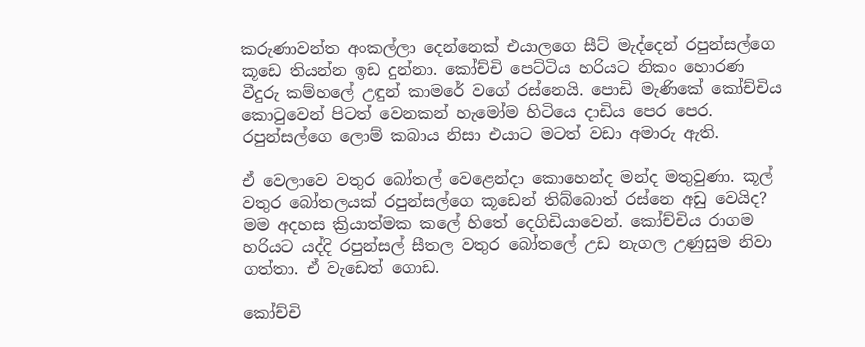කරුණාවන්ත අංකල්ලා දෙන්නෙක් එයාලගෙ සීට් මැද්දෙන් රපුන්සල්ගෙ කූඩෙ තියන්න ඉඩ දුන්නා. කෝච්චි පෙට්ටිය හරියට නිකං හොරණ වීදුරු කම්හලේ උඳුන් කාමරේ වගේ රස්නෙයි. පොඩි මැණිකේ කෝච්චිය කොටුවෙන් පිටත් වෙනකන් හැමෝම හිටියෙ දාඩිය පෙර පෙර. රපුන්සල්ගෙ ලොම් කබාය නිසා එයාට මටත් වඩා අමාරු ඇති.

ඒ වෙලාවෙ වතුර බෝතල් වෙළෙන්දා කොහෙන්ද මන්ද මතුවුණා. කූල් වතුර බෝතලයක් රපුන්සල්ගෙ කූඩෙන් තිබ්බොත් රස්නෙ අඩු වෙයිද? මම අදහස ක්‍රියාත්මක කලේ හිතේ දෙගිඩියාවෙන්. කෝච්චිය රාගම හරියට යද්දි රපුන්සල් සීතල වතුර බෝතලේ උඩ නැගල උණුසුම නිවා ගත්තා. ඒ වැඩෙත් ගොඩ.

කෝච්චි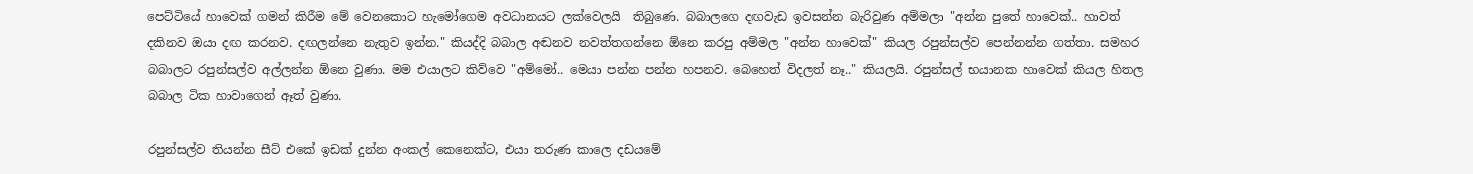පෙට්ටියේ හාවෙක් ගමන් කිරීම මේ වෙනකොට හැමෝගෙම අවධානයට ලක්වෙලයි  තිබුණෙ. බබාලගෙ දඟවැඩ ඉවසන්න බැරිවුණ අම්මලා "අන්න පුතේ හාවෙක්.. හාවත් දකිනව ඔයා දඟ කරනව. දඟලන්නෙ නැතුව ඉන්න." කියද්දි බබාල අඬනව නවත්තගන්නෙ ඕනෙ කරපු අම්මල "අන්න හාවෙක්" කියල රපුන්සල්ව පෙන්නන්න ගත්තා. සමහර බබාලට රපුන්සල්ව අල්ලන්න ඕනෙ වුණා. මම එයාලට කිව්වෙ "අම්මෝ.. මෙයා පන්න පන්න හපනව. බෙහෙත් විදලත් නෑ.." කියලයි. රපුන්සල් භයානක හාවෙක් කියල හිතල බබාල ටික හාවාගෙන් ඈත් වුණා.

රපුන්සල්ව තියන්න සීට් එකේ ඉඩක් දුන්න අංකල් කෙනෙක්ට, එයා තරුණ කාලෙ දඩයමේ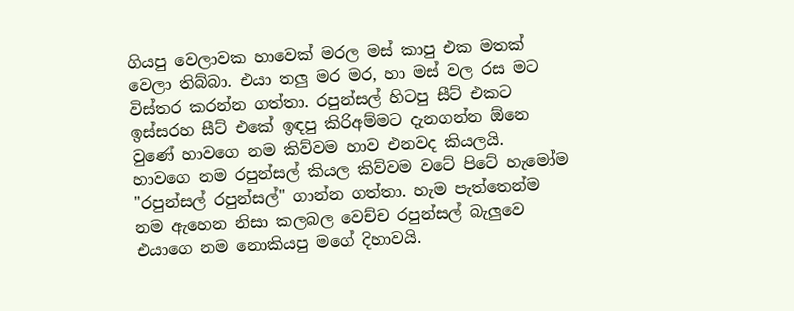ගියපු වෙලාවක හාවෙක් මරල මස් කාපු එක මතක් වෙලා තිබ්බා. එයා තලු මර මර, හා මස් වල රස මට විස්තර කරන්න ගත්තා. රපුන්සල් හිටපු සීට් එකට ඉස්සරහ සීට් එකේ ඉඳපු කිරිඅම්මට දැනගන්න ඕනෙ වුණේ හාවගෙ නම කිව්වම හාව එනවද කියලයි. හාවගෙ නම රපුන්සල් කියල කිව්වම වටේ පිටේ හැමෝම "රපුන්සල් රපුන්සල්" ගාන්න ගත්තා. හැම පැත්තෙන්ම නම ඇහෙන නිසා කලබල වෙච්ච රපුන්සල් බැලුවෙ එයාගෙ නම නොකියපු මගේ දිහාවයි.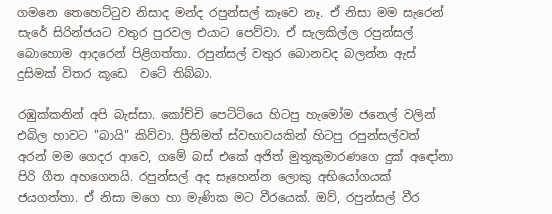ගමනෙ තෙහෙට්ටුව නිසාද මන්ද රපුන්සල් කෑවෙ නෑ. ඒ නිසා මම සැරෙන් සැරේ සිරින්ජයට වතුර පුරවල එයාට පෙව්වා. ඒ සැලකිල්ල රපුන්සල් බොහොම ආදරෙන් පිළිගත්තා. රපුන්සල් වතුර බොනවද බලන්න ඇස් දුසිමක් විතර කූඩෙ  වටේ තිබ්බා.

රඹුක්කනින් අපි බැස්සා. කෝච්චි පෙට්ටියෙ හිටපු හැමෝම ජනෙල් වලින් එබිල හාවට "බායි" කිව්වා. ප්‍රීතිමත් ස්වභාවයකින් හිටපු රපුන්සල්වත් අරන් මම ගෙදර ආවෙ, ගමේ බස් එකේ අජිත් මුතුකුමාරණගෙ දුක් අඳෝනා පිරි ගීත අහගෙනයි. රපුන්සල් අද සෑහෙන්න ලොකු අභියෝගයක් ජයගත්තා. ඒ නිසා මගෙ හා මැණික මට වීරයෙක්. ඔව්, රපුන්සල් වීර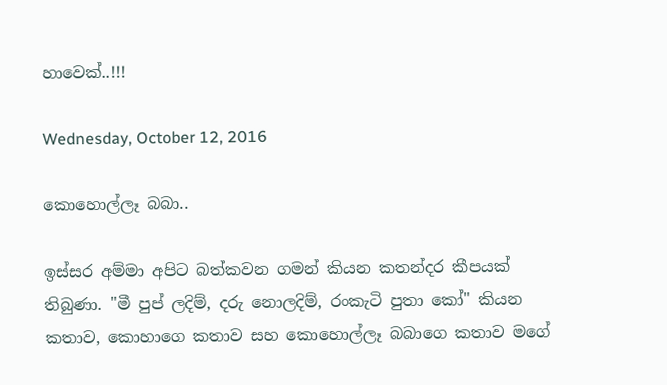හාවෙක්..!!!

Wednesday, October 12, 2016

කොහොල්ලෑ බබා..

ඉස්සර අම්මා අපිට බත්කවන ගමන් කියන කතන්දර කීපයක් තිබුණා. "මී පුප් ලදිම්, දරු නොලදිම්, රංකැටි පුතා කෝ" කියන කතාව, කොහාගෙ කතාව සහ කොහොල්ලෑ බබාගෙ කතාව මගේ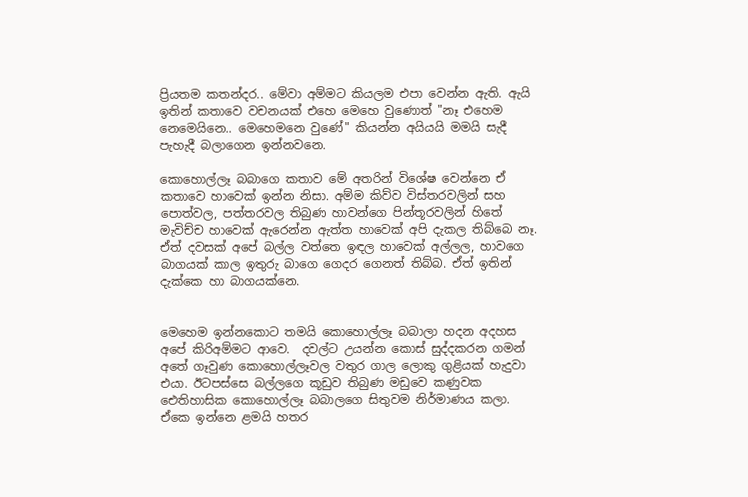ප්‍රියතම කතන්දර.. මේවා අම්මට කියලම එපා වෙන්න ඇති. ඇයි ඉතින් කතාවෙ වචනයක් එහෙ මෙහෙ වුණොත් "නෑ එහෙම නෙමෙයිනෙ.. මෙහෙමනෙ වුණේ" කියන්න අයියයි මමයි සැදී පැහැදී බලාගෙන ඉන්නවනෙ.

කොහොල්ලෑ බබාගෙ කතාව මේ අතරින් විශේෂ වෙන්නෙ ඒ කතාවෙ හාවෙක් ඉන්න නිසා. අම්ම කිව්ව විස්තරවලින් සහ පොත්වල, පත්තරවල තිබුණ හාවන්ගෙ පින්තූරවලින් හිතේ මැවිච්ච හාවෙක් ඇරෙන්න ඇත්ත හාවෙක් අපි දැකල තිබ්බෙ නෑ. ඒත් දවසක් අපේ බල්ල වත්තෙ ඉඳල හාවෙක් අල්ලල, හාවගෙ බාගයක් කාල ඉතුරු බාගෙ ගෙදර ගෙනත් තිබ්බ. ඒත් ඉතින් දැක්කෙ හා බාගයක්නෙ.


මෙහෙම ඉන්නකොට තමයි කොහොල්ලෑ බබාලා හදන අදහස අපේ කිරිඅම්මට ආවෙ.  දවල්ට උයන්න කොස් සුද්දකරන ගමන් අතේ ගෑවුණ කොහොල්ලෑවල වතුර ගාල ලොකු ගුළියක් හැදුවා එයා. ඊටපස්සෙ බල්ලගෙ කූඩුව තිබුණ මඩුවෙ කණුවක ඓතිහාසික කොහොල්ලෑ බබාලගෙ සිතුවම නිර්මාණය කලා. ඒකෙ ඉන්නෙ ළමයි හතර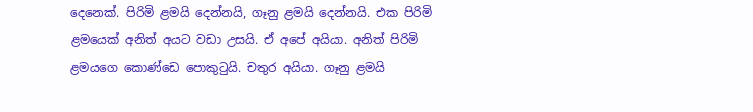දෙනෙක්. පිරිමි ළමයි දෙන්නයි, ගෑනු ළමයි දෙන්නයි. එක පිරිමි ළමයෙක් අනිත් අයට වඩා උසයි. ඒ අපේ අයියා. අනිත් පිරිමි ළමයගෙ කොණ්ඩෙ පොකුටුයි. චතුර අයියා. ගෑනු ළමයි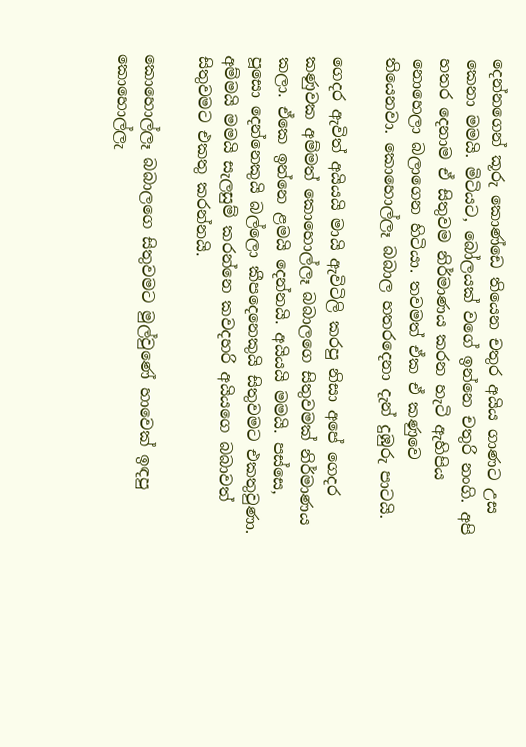දෙන්නගෙන් කූරු කොණ්ඩෙ තියෙන චතුර අයිය ගාණට උස කෙනා මමයි. මිටියට, බෝලයක් වගේ ඉන්නෙ චතුරි නංගි. අපි හතර දෙනාම ඒ සිතුවම නිර්මාණය කරන හැටි ඇහිපිය නොහෙලා බලාගෙන හිටියා. තවමත් ඒක ඒ කණුවෙ තියෙනවා. කොහොල්ලෑ බබාල හතරදෙනා දැන් දුඹුරු පාටයි.

ගෙදර ඇවිත් අයියයි මායි ඇවිටිලි කරපු නිසා අපේ ගෙදර කණුවක අම්මත් කොහොල්ලෑ බබාලගෙ සිතුවමක් නිර්මාණය කලා. ඒකෙ ඉන්නෙ ළමයි දෙන්නයි. අයියයි මමයි. පස්සෙ, පූසො දෙන්නෙකුයි බල්ලො කීපදෙනෙකුයි සිතුවමට එකතුවුණා. අම්මයි මමයි සැලසුම් කරන්නෙ කවදහරි අයියගෙ බබාවත් සිතුවමට එකතු කරන්නයි.

කොහොල්ලෑ බබාලගෙ සිතුවමට මුල්වුණේ හාවෙක් ඉඳපු කොහොල්ලැ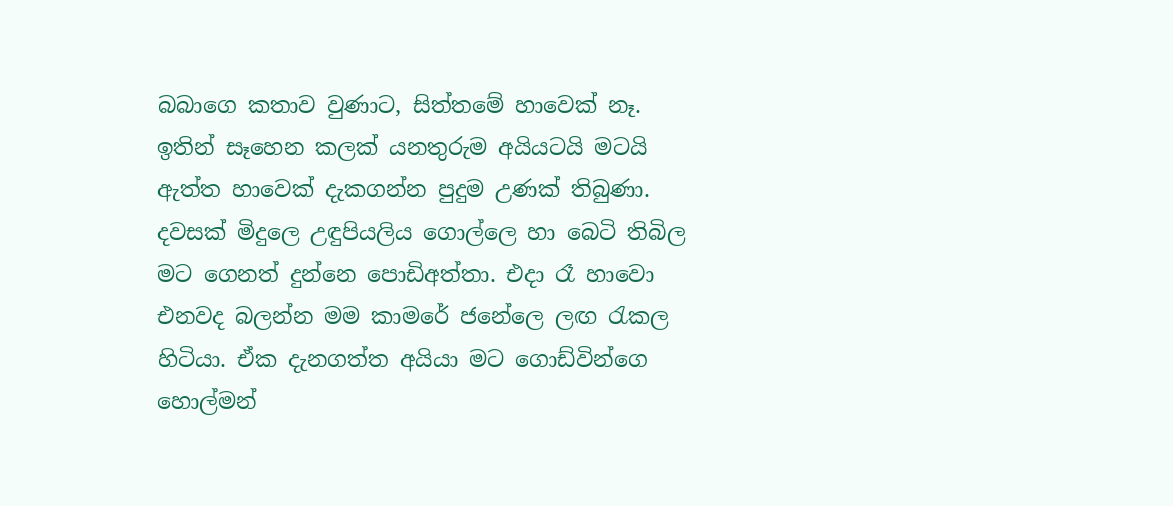බබාගෙ කතාව වුණාට, සිත්තමේ හාවෙක් නෑ. ඉතින් සෑහෙන කලක් යනතුරුම අයියටයි මටයි ඇත්ත හාවෙක් දැකගන්න පුදුම උණක් තිබුණා. දවසක් මිදුලෙ උඳුපියලිය ගොල්ලෙ හා බෙටි තිබිල මට ගෙනත් දුන්නෙ පොඩිඅත්තා. එදා රෑ හාවො එනවද බලන්න මම කාමරේ ජනේලෙ ලඟ රැකල හිටියා. ඒක දැනගත්ත අයියා මට ගොඩ්වින්ගෙ හොල්මන්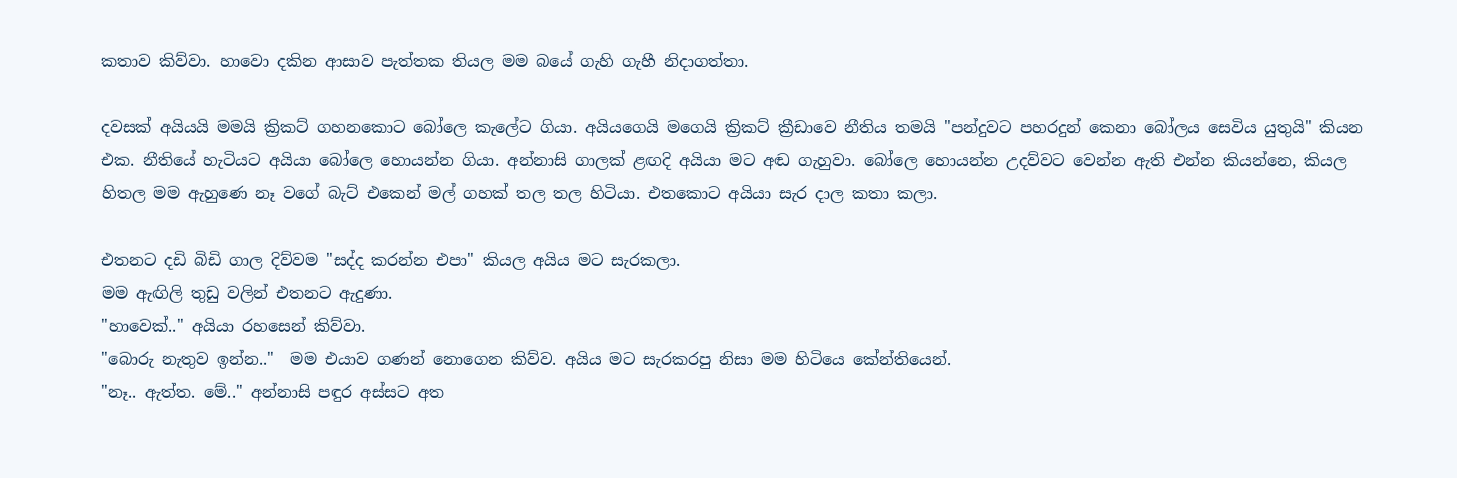කතාව කිව්වා. හාවො දකින ආසාව පැත්තක තියල මම බයේ ගැහි ගැහී නිදාගත්තා.

දවසක් අයියයි මමයි ක්‍රිකට් ගහනකොට බෝලෙ කැලේට ගියා. අයියගෙයි මගෙයි ක්‍රිකට් ක්‍රීඩාවෙ නීතිය තමයි "පන්දුවට පහරදුන් කෙනා බෝලය සෙවිය යුතුයි" කියන එක. නීතියේ හැටියට අයියා බෝලෙ හොයන්න ගියා. අන්නාසි ගාලක් ළඟදි අයියා මට අඬ ගැහුවා. බෝලෙ හොයන්න උදව්වට වෙන්න ඇති එන්න කියන්නෙ, කියල හිතල මම ඇහුණෙ නෑ වගේ බැට් එකෙන් මල් ගහක් තල තල හිටියා. එතකොට අයියා සැර දාල කතා කලා.

එතනට දඩි බිඩි ගාල දිව්වම "සද්ද කරන්න එපා" කියල අයිය මට සැරකලා.
මම ඇඟිලි තුඩු වලින් එතනට ඇදුණා.
"හාවෙක්.." අයියා රහසෙන් කිව්වා.
"බොරු නැතුව ඉන්න.."  මම එයාව ගණන් නොගෙන කිව්ව. අයිය මට සැරකරපු නිසා මම හිටියෙ කේන්තියෙන්.
"නෑ.. ඇත්ත. මේ.." අන්නාසි පඳුර අස්සට අත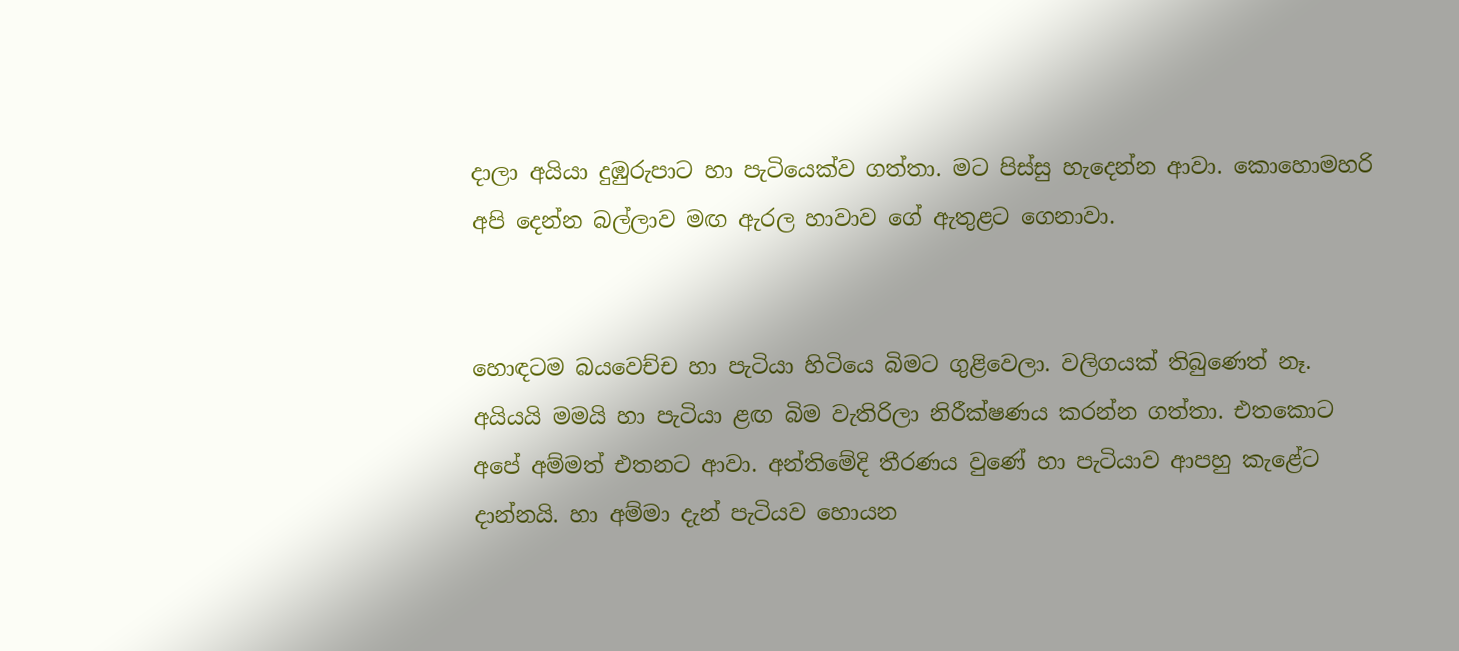දාලා අයියා දුඹුරුපාට හා පැටියෙක්ව ගත්තා. මට පිස්සු හැදෙන්න ආවා. කොහොමහරි  අපි දෙන්න බල්ලාව මඟ ඇරල හාවාව ගේ ඇතුළට ගෙනාවා.


හොඳටම බයවෙච්ච හා පැටියා හිටියෙ බිමට ගුළිවෙලා. වලිගයක් තිබුණෙත් නෑ. අයියයි මමයි හා පැටියා ළඟ බිම වැතිරිලා නිරීක්ෂණය කරන්න ගත්තා. එතකොට අපේ අම්මත් එතනට ආවා. අන්තිමේදි තීරණය වුණේ හා පැටියාව ආපහු කැළේට දාන්නයි. හා අම්මා දැන් පැටියව හොයන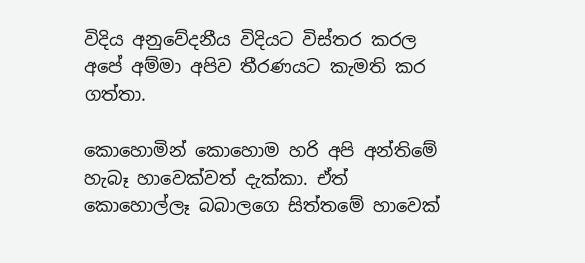විදිය අනුවේදනීය විදියට විස්තර කරල අපේ අම්මා අපිව තීරණයට කැමති කර ගත්තා.

කොහොමින් කොහොම හරි අපි අන්තිමේ හැබෑ හාවෙක්වත් දැක්කා. ඒත් කොහොල්ලෑ බබාලගෙ සිත්තමේ හාවෙක්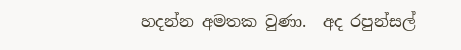හදන්න අමතක වුණා.  අද රපුන්සල්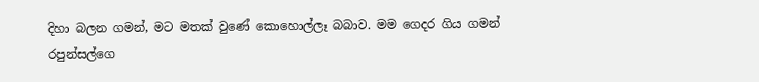දිහා බලන ගමන්, මට මතක් වුණේ කොහොල්ලෑ බබාව. මම ගෙදර ගිය ගමන් රපුන්සල්ගෙ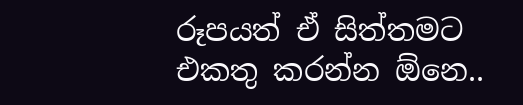රූපයත් ඒ සිත්තමට එකතු කරන්න ඕනෙ..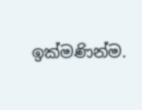ඉක්මණින්ම.